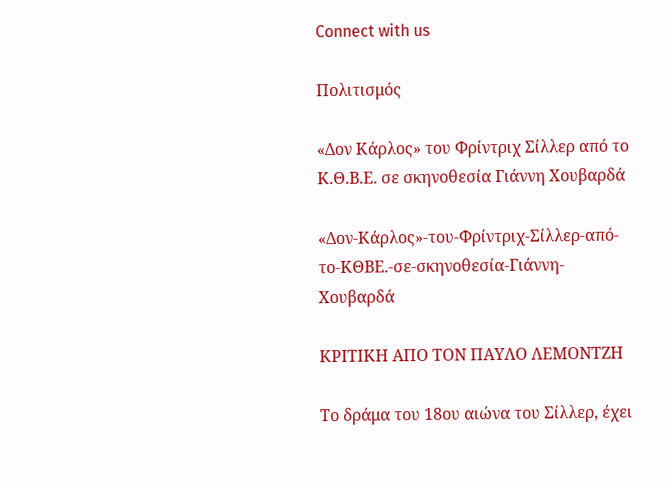Connect with us

Πολιτισμός

«Δον Κάρλος» του Φρίντριχ Σίλλερ από το Κ.Θ.Β.Ε. σε σκηνοθεσία Γιάννη Χουβαρδά

«Δον-Κάρλος»-του-Φρίντριχ-Σίλλερ-από-το-ΚΘΒΕ.-σε-σκηνοθεσία-Γιάννη-Χουβαρδά

ΚΡΙΤΙΚΗ ΑΠΟ ΤΟΝ ΠΑΥΛΟ ΛΕΜΟΝΤΖΗ

Το δράμα του 18ου αιώνα του Σίλλερ, έχει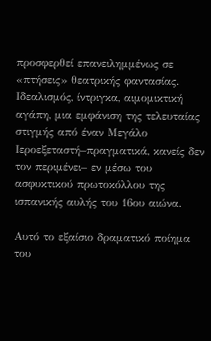προσφερθεί επανειλημμένως σε «πτήσεις» θεατρικής φαντασίας. Ιδεαλισμός, ίντριγκα, αιμομικτική αγάπη, μια εμφάνιση της τελευταίας στιγμής από έναν Μεγάλο Ιεροεξεταστή–πραγματικά, κανείς δεν τον περιμένει– εν μέσω του ασφυκτικού πρωτοκόλλου της ισπανικής αυλής του 16ου αιώνα.

Αυτό το εξαίσιο δραματικό ποίημα του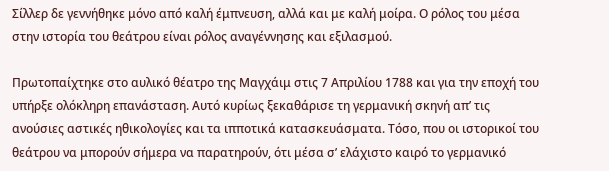Σίλλερ δε γεννήθηκε μόνο από καλή έμπνευση, αλλά και με καλή μοίρα. Ο ρόλος του μέσα στην ιστορία του θεάτρου είναι ρόλος αναγέννησης και εξιλασμού.

Πρωτοπαίχτηκε στο αυλικό θέατρο της Μαγχάιμ στις 7 Απριλίου 1788 και για την εποχή του υπήρξε ολόκληρη επανάσταση. Αυτό κυρίως ξεκαθάρισε τη γερμανική σκηνή απ’ τις ανούσιες αστικές ηθικολογίες και τα ιπποτικά κατασκευάσματα. Τόσο, που οι ιστορικοί του θεάτρου να μπορούν σήμερα να παρατηρούν, ότι μέσα σ’ ελάχιστο καιρό το γερμανικό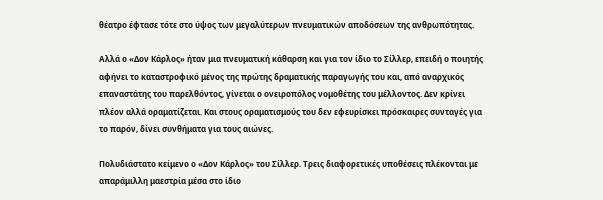θέατρο έφτασε τότε στο ύψος των μεγαλύτερων πνευματικών αποδόσεων της ανθρωπότητας.

Αλλά ο «Δον Κάρλος» ήταν μια πνευματική κάθαρση και για τον ίδιο το Σίλλερ, επειδή ο ποιητής αφήνει το καταστροφικό μένος της πρώτης δραματικής παραγωγής του και, από αναρχικός επαναστάτης του παρελθόντος, γίνεται ο ονειροπόλος νομοθέτης του μέλλοντος. Δεν κρίνει πλέον αλλά οραματίζεται. Και στους οραματισμούς του δεν εφευρίσκει πρόσκαιρες συνταγές για το παρόν, δίνει συνθήματα για τους αιώνες.

Πολυδιάστατο κείμενο ο «Δον Κάρλος» του Σίλλερ. Τρεις διαφορετικές υποθέσεις πλέκονται με απαράμιλλη μαεστρία μέσα στο ίδιο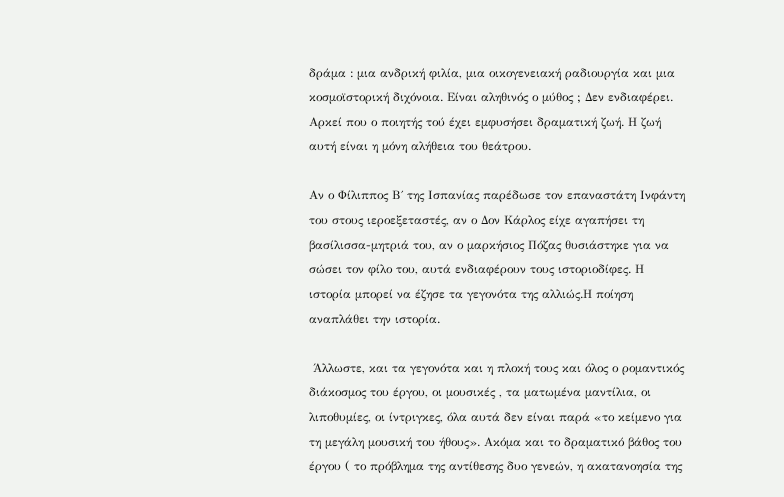δράμα : μια ανδρική φιλία, μια οικογενειακή ραδιουργία και μια κοσμοϊστορική διχόνοια. Είναι αληθινός ο μύθος ; Δεν ενδιαφέρει. Αρκεί που ο ποιητής τού έχει εμφυσήσει δραματική ζωή. Η ζωή αυτή είναι η μόνη αλήθεια του θεάτρου.

Αν ο Φίλιππος Β΄ της Ισπανίας παρέδωσε τον επαναστάτη Ινφάντη του στους ιεροεξεταστές, αν ο Δον Κάρλος είχε αγαπήσει τη βασίλισσα-μητριά του, αν ο μαρκήσιος Πόζας θυσιάστηκε για να σώσει τον φίλο του, αυτά ενδιαφέρουν τους ιστοριοδίφες. Η ιστορία μπορεί να έζησε τα γεγονότα της αλλιώς.Η ποίηση αναπλάθει την ιστορία.

 Άλλωστε, και τα γεγονότα και η πλοκή τους και όλος ο ρομαντικός διάκοσμος του έργου, οι μουσικές , τα ματωμένα μαντίλια, οι λιποθυμίες, οι ίντριγκες, όλα αυτά δεν είναι παρά «το κείμενο για τη μεγάλη μουσική του ήθους». Ακόμα και το δραματικό βάθος του έργου ( το πρόβλημα της αντίθεσης δυο γενεών, η ακατανοησία της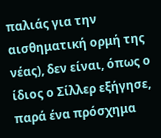παλιάς για την αισθηματική ορμή της νέας), δεν είναι, όπως ο ίδιος ο Σίλλερ εξήγησε, παρά ένα πρόσχημα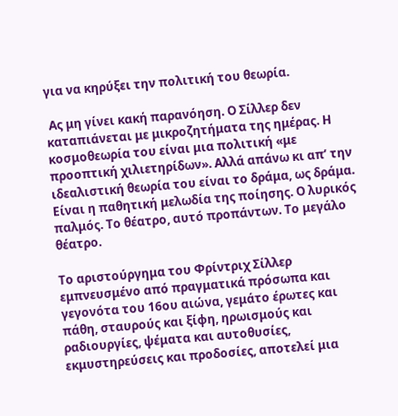για να κηρύξει την πολιτική του θεωρία.

 Ας μη γίνει κακή παρανόηση. Ο Σίλλερ δεν καταπιάνεται με μικροζητήματα της ημέρας. Η κοσμοθεωρία του είναι μια πολιτική «με προοπτική χιλιετηρίδων». Αλλά απάνω κι απ’ την ιδεαλιστική θεωρία του είναι το δράμα, ως δράμα. Είναι η παθητική μελωδία της ποίησης. Ο λυρικός παλμός. Το θέατρο, αυτό προπάντων. Το μεγάλο θέατρο.

Το αριστούργημα του Φρίντριχ Σίλλερ εμπνευσμένο από πραγματικά πρόσωπα και γεγονότα του 16ου αιώνα, γεμάτο έρωτες και πάθη, σταυρούς και ξίφη, ηρωισμούς και ραδιουργίες, ψέματα και αυτοθυσίες, εκμυστηρεύσεις και προδοσίες, αποτελεί μια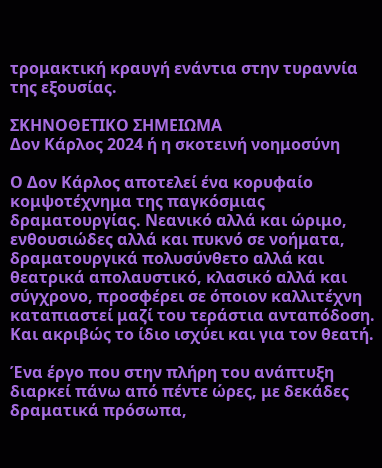τρομακτική κραυγή ενάντια στην τυραννία της εξουσίας.

ΣΚΗΝΟΘΕΤΙΚΟ ΣΗΜΕΙΩΜΑ
Δον Κάρλος 2024 ή η σκοτεινή νοημοσύνη

Ο Δον Κάρλος αποτελεί ένα κορυφαίο κομψοτέχνημα της παγκόσμιας δραματουργίας. Νεανικό αλλά και ώριμο, ενθουσιώδες αλλά και πυκνό σε νοήματα, δραματουργικά πολυσύνθετο αλλά και θεατρικά απολαυστικό, κλασικό αλλά και σύγχρονο, προσφέρει σε όποιον καλλιτέχνη καταπιαστεί μαζί του τεράστια ανταπόδοση. Και ακριβώς το ίδιο ισχύει και για τον θεατή.

Ένα έργο που στην πλήρη του ανάπτυξη διαρκεί πάνω από πέντε ώρες, με δεκάδες δραματικά πρόσωπα,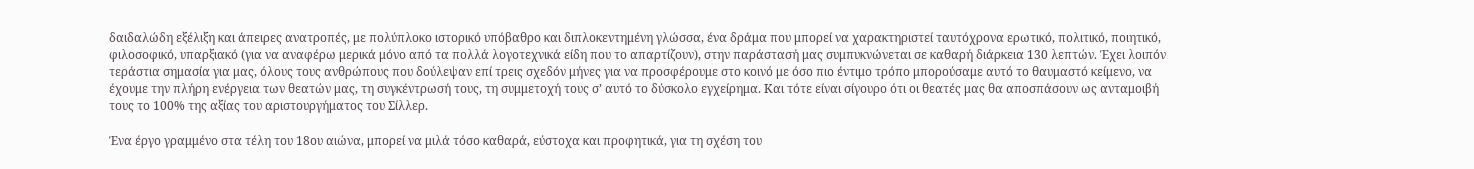δαιδαλώδη εξέλιξη και άπειρες ανατροπές, με πολύπλοκο ιστορικό υπόβαθρο και διπλοκεντημένη γλώσσα, ένα δράμα που μπορεί να χαρακτηριστεί ταυτόχρονα ερωτικό, πολιτικό, ποιητικό, φιλοσοφικό, υπαρξιακό (για να αναφέρω μερικά μόνο από τα πολλά λογοτεχνικά είδη που το απαρτίζουν), στην παράστασή μας συμπυκνώνεται σε καθαρή διάρκεια 130 λεπτών. Έχει λοιπόν τεράστια σημασία για μας, όλους τους ανθρώπους που δούλεψαν επί τρεις σχεδόν μήνες για να προσφέρουμε στο κοινό με όσο πιο έντιμο τρόπο μπορούσαμε αυτό το θαυμαστό κείμενο, να έχουμε την πλήρη ενέργεια των θεατών μας, τη συγκέντρωσή τους, τη συμμετοχή τους σ’ αυτό το δύσκολο εγχείρημα. Και τότε είναι σίγουρο ότι οι θεατές μας θα αποσπάσουν ως ανταμοιβή τους το 100% της αξίας του αριστουργήματος του Σίλλερ.

Ένα έργο γραμμένο στα τέλη του 18ου αιώνα, μπορεί να μιλά τόσο καθαρά, εύστοχα και προφητικά, για τη σχέση του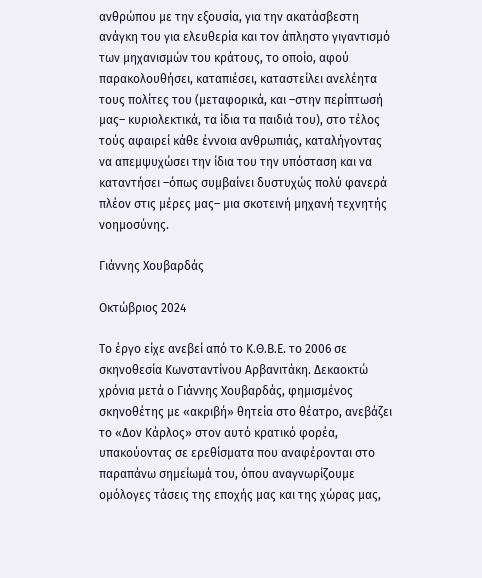ανθρώπου με την εξουσία, για την ακατάσβεστη ανάγκη του για ελευθερία και τον άπληστο γιγαντισμό των μηχανισμών του κράτους, το οποίο, αφού παρακολουθήσει, καταπιέσει, καταστείλει ανελέητα τους πολίτες του (μεταφορικά, και –στην περίπτωσή μας– κυριολεκτικά, τα ίδια τα παιδιά του), στο τέλος τούς αφαιρεί κάθε έννοια ανθρωπιάς, καταλήγοντας να απεμψυχώσει την ίδια του την υπόσταση και να καταντήσει –όπως συμβαίνει δυστυχώς πολύ φανερά πλέον στις μέρες μας– μια σκοτεινή μηχανή τεχνητής νοημοσύνης.

Γιάννης Χουβαρδάς

Οκτώβριος 2024

Το έργο είχε ανεβεί από το Κ.Θ.Β.Ε. το 2006 σε σκηνοθεσία Κωνσταντίνου Αρβανιτάκη. Δεκαοκτώ χρόνια μετά ο Γιάννης Χουβαρδάς, φημισμένος σκηνοθέτης με «ακριβή» θητεία στο θέατρο, ανεβάζει το «Δον Κάρλος» στον αυτό κρατικό φορέα, υπακούοντας σε ερεθίσματα που αναφέρονται στο παραπάνω σημείωμά του, όπου αναγνωρίζουμε ομόλογες τάσεις της εποχής μας και της χώρας μας,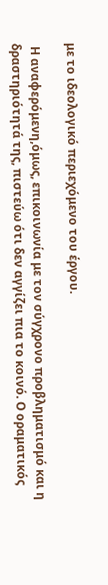με το ιδεολογικό περιεχόμενο του έργου.

 Η αναφερόμενη,όμως, επικοινωνία με τον σύγχρονο προβληματισμό και η δραστηριότητά της, πιστεύω ότι δεν αγγίζει πια το κοινό. Ο οραματικός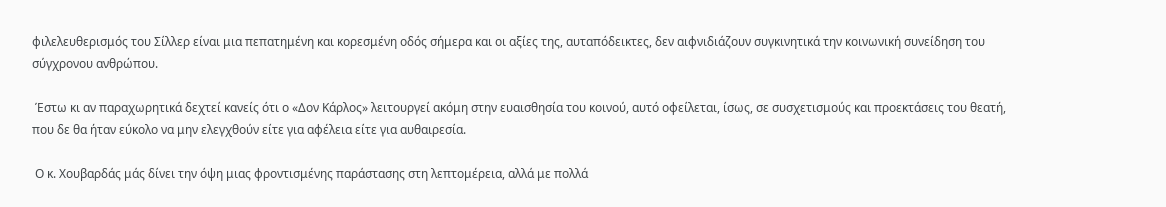φιλελευθερισμός του Σίλλερ είναι μια πεπατημένη και κορεσμένη οδός σήμερα και οι αξίες της, αυταπόδεικτες, δεν αιφνιδιάζουν συγκινητικά την κοινωνική συνείδηση του σύγχρονου ανθρώπου.

 Έστω κι αν παραχωρητικά δεχτεί κανείς ότι ο «Δον Κάρλος» λειτουργεί ακόμη στην ευαισθησία του κοινού, αυτό οφείλεται, ίσως, σε συσχετισμούς και προεκτάσεις του θεατή, που δε θα ήταν εύκολο να μην ελεγχθούν είτε για αφέλεια είτε για αυθαιρεσία.

 Ο κ. Χουβαρδάς μάς δίνει την όψη μιας φροντισμένης παράστασης στη λεπτομέρεια, αλλά με πολλά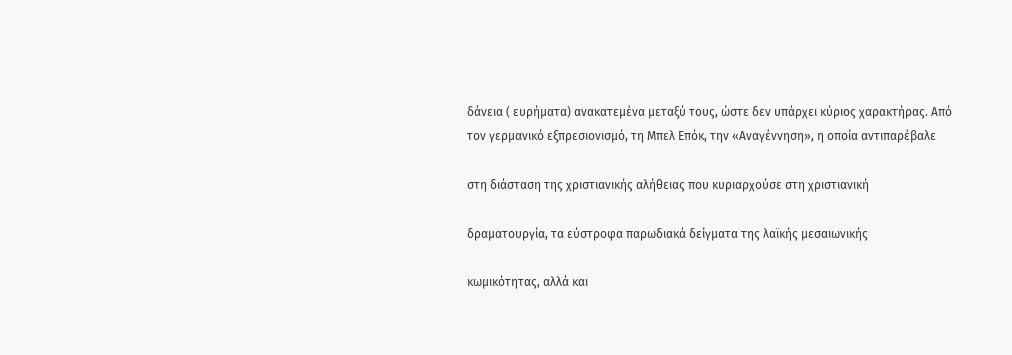δάνεια ( ευρήματα) ανακατεμένα μεταξύ τους, ώστε δεν υπάρχει κύριος χαρακτήρας. Από τον γερμανικό εξπρεσιονισμό, τη Μπελ Επόκ, την «Αναγέννηση», η οποία αντιπαρέβαλε

στη διάσταση της χριστιανικής αλήθειας που κυριαρχούσε στη χριστιανική

δραματουργία, τα εύστροφα παρωδιακά δείγματα της λαϊκής μεσαιωνικής

κωμικότητας, αλλά και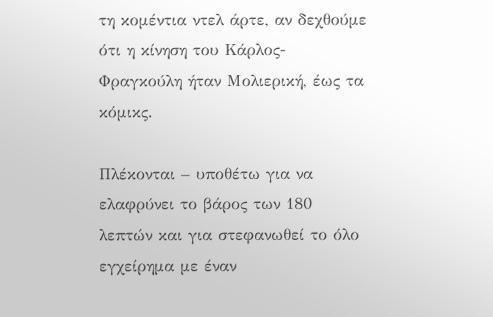τη κομέντια ντελ άρτε, αν δεχθούμε ότι η κίνηση του Κάρλος- Φραγκούλη ήταν Μολιερική, έως τα κόμικς.

Πλέκονται – υποθέτω για να ελαφρύνει το βάρος των 180 λεπτών και για στεφανωθεί το όλο εγχείρημα με έναν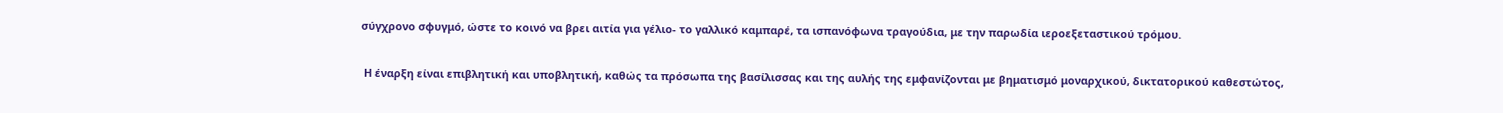σύγχρονο σφυγμό, ώστε το κοινό να βρει αιτία για γέλιο- το γαλλικό καμπαρέ, τα ισπανόφωνα τραγούδια, με την παρωδία ιεροεξεταστικού τρόμου.

 Η έναρξη είναι επιβλητική και υποβλητική, καθώς τα πρόσωπα της βασίλισσας και της αυλής της εμφανίζονται με βηματισμό μοναρχικού, δικτατορικού καθεστώτος,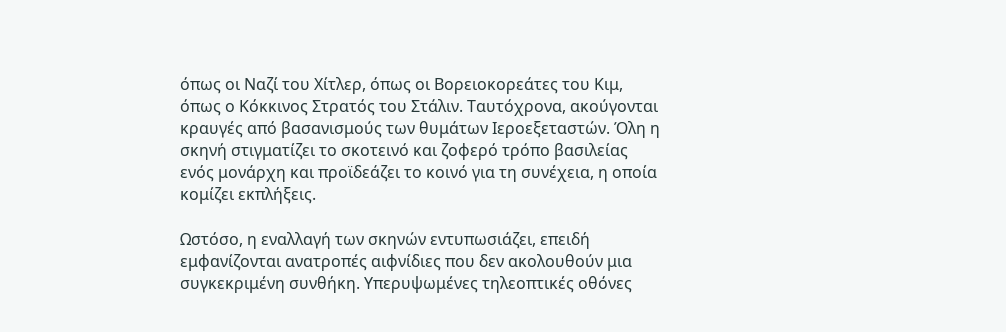όπως οι Ναζί του Χίτλερ, όπως οι Βορειοκορεάτες του Κιμ, όπως ο Κόκκινος Στρατός του Στάλιν. Ταυτόχρονα, ακούγονται κραυγές από βασανισμούς των θυμάτων Ιεροεξεταστών. Όλη η σκηνή στιγματίζει το σκοτεινό και ζοφερό τρόπο βασιλείας ενός μονάρχη και προϊδεάζει το κοινό για τη συνέχεια, η οποία κομίζει εκπλήξεις.

Ωστόσο, η εναλλαγή των σκηνών εντυπωσιάζει, επειδή εμφανίζονται ανατροπές αιφνίδιες που δεν ακολουθούν μια συγκεκριμένη συνθήκη. Υπερυψωμένες τηλεοπτικές οθόνες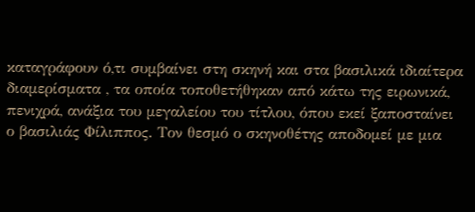καταγράφουν ό,τι συμβαίνει στη σκηνή και στα βασιλικά ιδιαίτερα διαμερίσματα , τα οποία τοποθετήθηκαν από κάτω της ειρωνικά, πενιχρά, ανάξια του μεγαλείου του τίτλου, όπου εκεί ξαποσταίνει ο βασιλιάς Φίλιππος. Τον θεσμό ο σκηνοθέτης αποδομεί με μια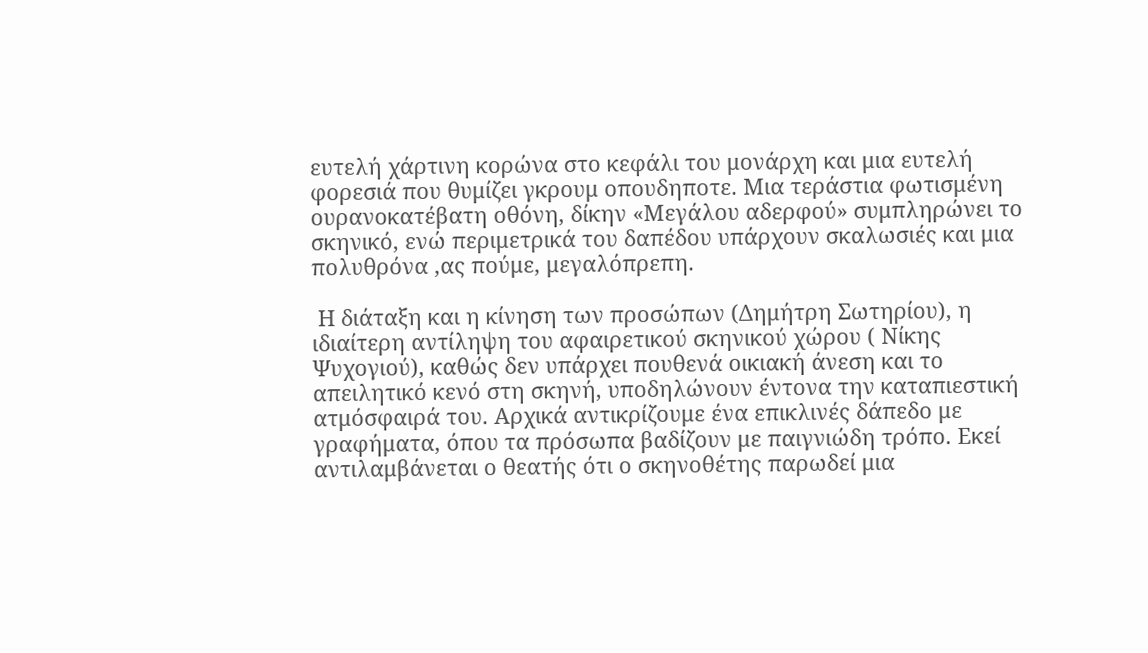ευτελή χάρτινη κορώνα στο κεφάλι του μονάρχη και μια ευτελή φορεσιά που θυμίζει γκρουμ οπουδηποτε. Μια τεράστια φωτισμένη ουρανοκατέβατη οθόνη, δίκην «Μεγάλου αδερφού» συμπληρώνει το σκηνικό, ενώ περιμετρικά του δαπέδου υπάρχουν σκαλωσιές και μια πολυθρόνα ,ας πούμε, μεγαλόπρεπη.

 Η διάταξη και η κίνηση των προσώπων (Δημήτρη Σωτηρίου), η ιδιαίτερη αντίληψη του αφαιρετικού σκηνικού χώρου ( Νίκης Ψυχογιού), καθώς δεν υπάρχει πουθενά οικιακή άνεση και το απειλητικό κενό στη σκηνή, υποδηλώνουν έντονα την καταπιεστική ατμόσφαιρά του. Αρχικά αντικρίζουμε ένα επικλινές δάπεδο με γραφήματα, όπου τα πρόσωπα βαδίζουν με παιγνιώδη τρόπο. Εκεί αντιλαμβάνεται ο θεατής ότι ο σκηνοθέτης παρωδεί μια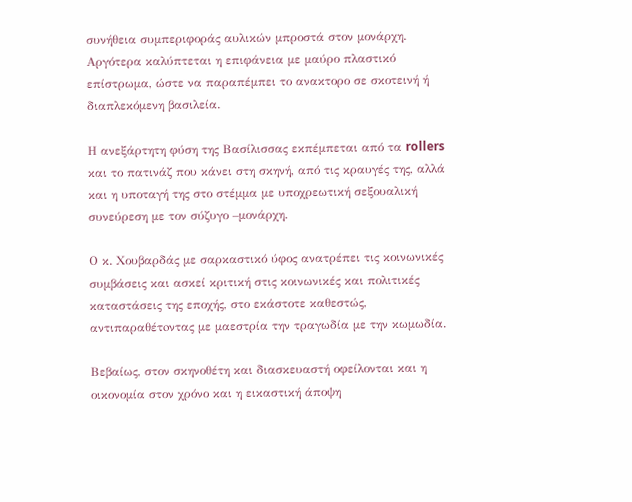συνήθεια συμπεριφοράς αυλικών μπροστά στον μονάρχη. Αργότερα καλύπτεται η επιφάνεια με μαύρο πλαστικό επίστρωμα, ώστε να παραπέμπει το ανακτορο σε σκοτεινή ή διαπλεκόμενη βασιλεία.

Η ανεξάρτητη φύση της Βασίλισσας εκπέμπεται από τα rollers και το πατινάζ που κάνει στη σκηνή, από τις κραυγές της, αλλά και η υποταγή της στο στέμμα με υποχρεωτική σεξουαλική συνεύρεση με τον σύζυγο –μονάρχη.

Ο κ. Χουβαρδάς με σαρκαστικό ύφος ανατρέπει τις κοινωνικές συμβάσεις και ασκεί κριτική στις κοινωνικές και πολιτικές καταστάσεις της εποχής, στο εκάστοτε καθεστώς, αντιπαραθέτoντας με μαεστρία την τραγωδία με την κωμωδία.

Βεβαίως, στον σκηνοθέτη και διασκευαστή οφείλονται και η οικονομία στον χρόνο και η εικαστική άποψη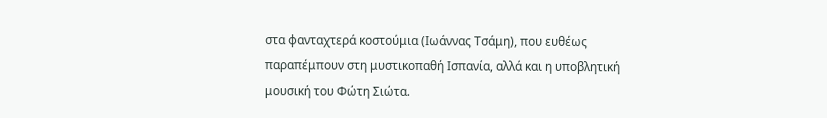στα φανταχτερά κοστούμια (Ιωάννας Τσάμη), που ευθέως παραπέμπουν στη μυστικοπαθή Ισπανία, αλλά και η υποβλητική μουσική του Φώτη Σιώτα.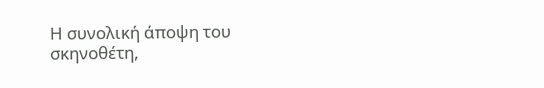Η συνολική άποψη του σκηνοθέτη,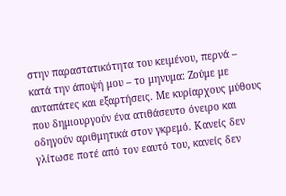στην παραστατικότητα του κειμένου, περνά – κατά την άποψή μου – το μηνυμα: Ζούμε με αυταπάτες και εξαρτήσεις. Με κυρίαρχους μύθους που δημιουργούν ένα ατιθάσευτο όνειρο και οδηγούν αριθμητικά στον γκρεμό. Κανείς δεν γλίτωσε ποτέ από τον εαυτό του, κανείς δεν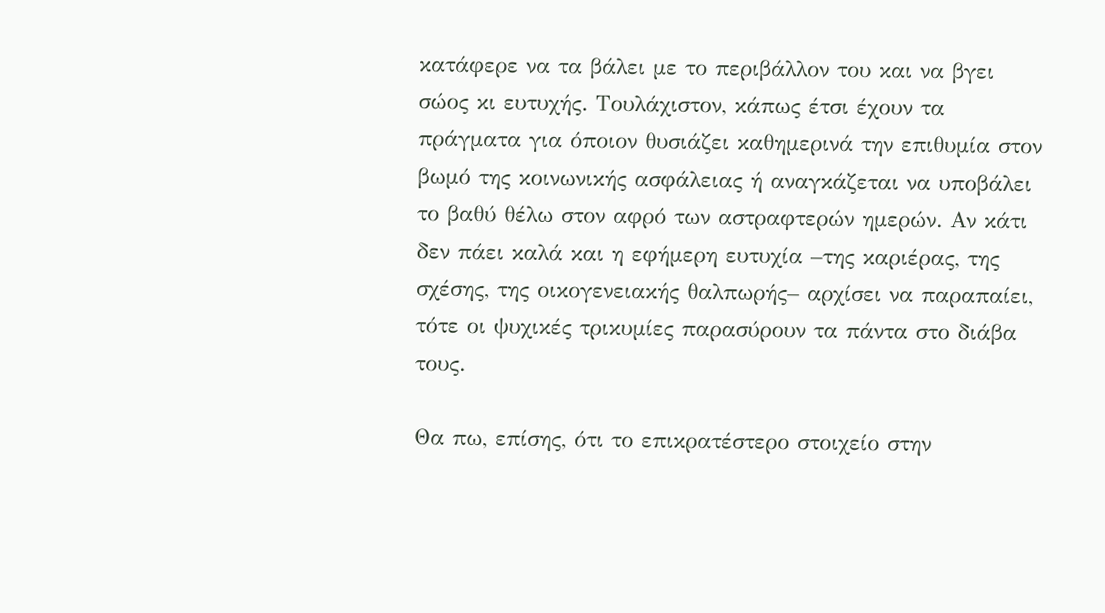κατάφερε να τα βάλει με το περιβάλλον του και να βγει σώος κι ευτυχής. Τουλάχιστον, κάπως έτσι έχουν τα πράγματα για όποιον θυσιάζει καθημερινά την επιθυμία στον βωμό της κοινωνικής ασφάλειας ή αναγκάζεται να υποβάλει το βαθύ θέλω στον αφρό των αστραφτερών ημερών. Αν κάτι δεν πάει καλά και η εφήμερη ευτυχία –της καριέρας, της σχέσης, της οικογενειακής θαλπωρής– αρχίσει να παραπαίει, τότε οι ψυχικές τρικυμίες παρασύρουν τα πάντα στο διάβα τους.

Θα πω, επίσης, ότι το επικρατέστερο στοιχείο στην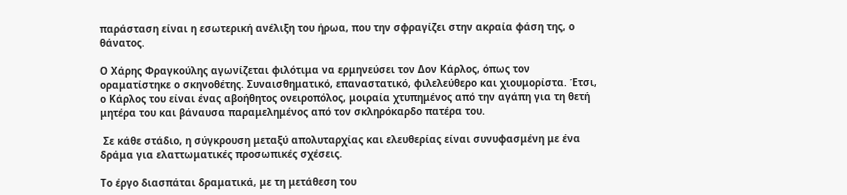παράσταση είναι η εσωτερική ανέλιξη του ήρωα, που την σφραγίζει στην ακραία φάση της, ο θάνατος.

Ο Χάρης Φραγκούλης αγωνίζεται φιλότιμα να ερμηνεύσει τον Δον Κάρλος, όπως τον οραματίστηκε ο σκηνοθέτης. Συναισθηματικό, επαναστατικό, φιλελεύθερο και χιουμορίστα. Έτσι, ο Κάρλος του είναι ένας αβοήθητος ονειροπόλος, μοιραία χτυπημένος από την αγάπη για τη θετή μητέρα του και βάναυσα παραμελημένος από τον σκληρόκαρδο πατέρα του.

 Σε κάθε στάδιο, η σύγκρουση μεταξύ απολυταρχίας και ελευθερίας είναι συνυφασμένη με ένα δράμα για ελαττωματικές προσωπικές σχέσεις.

Το έργο διασπάται δραματικά, με τη μετάθεση του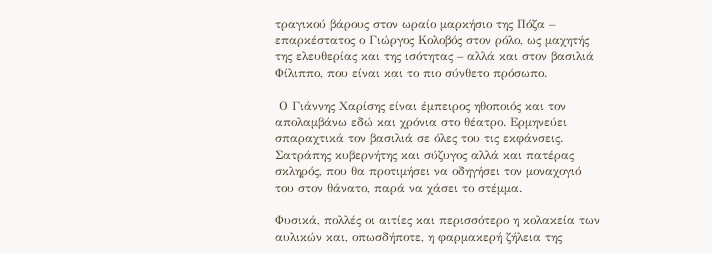τραγικού βάρους στον ωραίο μαρκήσιο της Πόζα – επαρκέστατος ο Γιώργος Κολοβός στον ρόλο, ως μαχητής της ελευθερίας και της ισότητας – αλλά και στον βασιλιά Φίλιππο, που είναι και το πιο σύνθετο πρόσωπο.

 Ο Γιάννης Χαρίσης είναι έμπειρος ηθοποιός και τον απολαμβάνω εδώ και χρόνια στο θέατρο. Ερμηνεύει σπαραχτικά τον βασιλιά σε όλες του τις εκφάνσεις. Σατράπης κυβερνήτης και σύζυγος αλλά και πατέρας σκληρός, που θα προτιμήσει να οδηγήσει τον μοναχογιό του στον θάνατο, παρά να χάσει το στέμμα.

Φυσικά, πολλές οι αιτίες και περισσότερο η κολακεία των αυλικών και, οπωσδήποτε, η φαρμακερή ζήλεια της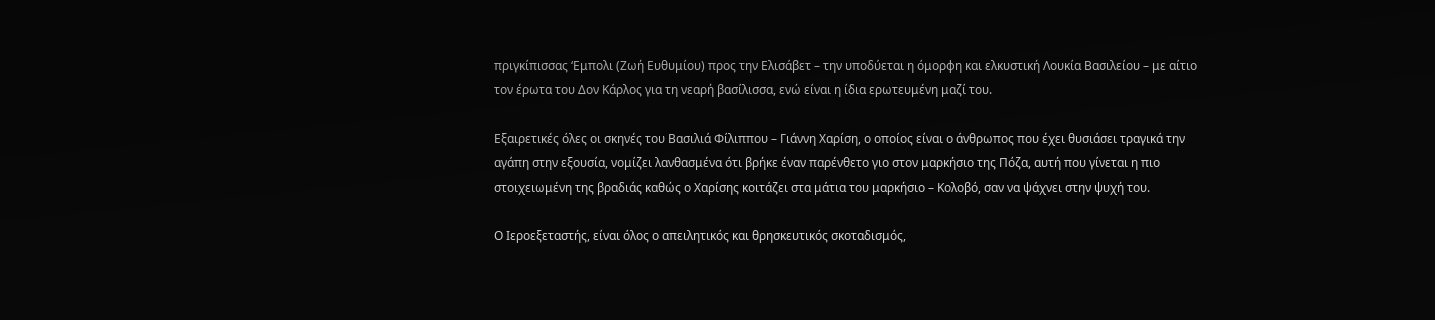πριγκίπισσας ‘Εμπολι (Ζωή Ευθυμίου) προς την Ελισάβετ – την υποδύεται η όμορφη και ελκυστική Λουκία Βασιλείου – με αίτιο τον έρωτα του Δον Κάρλος για τη νεαρή βασίλισσα, ενώ είναι η ίδια ερωτευμένη μαζί του.

Εξαιρετικές όλες οι σκηνές του Βασιλιά Φίλιππου – Γιάννη Χαρίση, ο οποίος είναι ο άνθρωπος που έχει θυσιάσει τραγικά την αγάπη στην εξουσία, νομίζει λανθασμένα ότι βρήκε έναν παρένθετο γιο στον μαρκήσιο της Πόζα, αυτή που γίνεται η πιο στοιχειωμένη της βραδιάς καθώς ο Χαρίσης κοιτάζει στα μάτια του μαρκήσιο – Κολοβό, σαν να ψάχνει στην ψυχή του.

Ο Ιεροεξεταστής, είναι όλος ο απειλητικός και θρησκευτικός σκοταδισμός,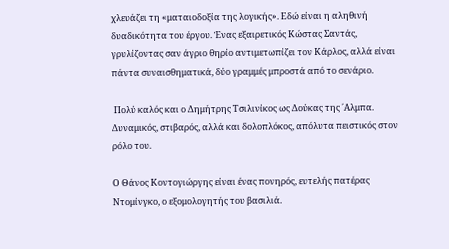χλευάζει τη «ματαιοδοξία της λογικής». Εδώ είναι η αληθινή δυαδικότητα του έργου. Ένας εξαιρετικός Κώστας Σαντάς, γρυλίζοντας σαν άγριο θηρίο αντιμετωπίζει τον Κάρλος, αλλά είναι πάντα συναισθηματικά, δύο γραμμές μπροστά από το σενάριο.

 Πολύ καλός και ο Δημήτρης Τσιλινίκος ως Δούκας της ΄Αλμπα. Δυναμικός, στιβαρός, αλλά και δολοπλόκος, απόλυτα πειστικός στον ρόλο του.

Ο Θάνος Κοντογιώργης είναι ένας πονηρός, ευτελής πατέρας Ντομίνγκο, ο εξομολογητής του βασιλιά.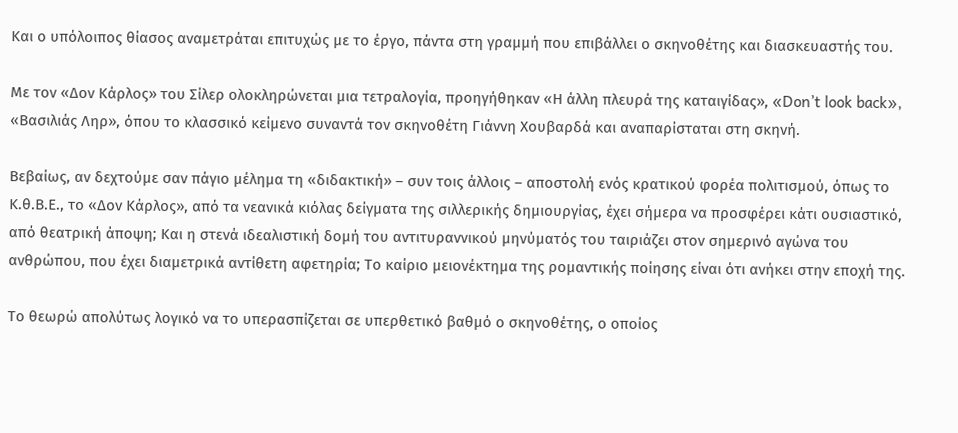Και ο υπόλοιπος θίασος αναμετράται επιτυχώς με το έργο, πάντα στη γραμμή που επιβάλλει ο σκηνοθέτης και διασκευαστής του.

Με τον «Δον Κάρλος» του Σίλερ ολοκληρώνεται μια τετραλογία, προηγήθηκαν «Η άλλη πλευρά της καταιγίδας», «Don’t look back», «Βασιλιάς Ληρ», όπου το κλασσικό κείμενο συναντά τον σκηνοθέτη Γιάννη Χουβαρδά και αναπαρίσταται στη σκηνή.

Βεβαίως, αν δεχτούμε σαν πάγιο μέλημα τη «διδακτική» – συν τοις άλλοις – αποστολή ενός κρατικού φορέα πολιτισμού, όπως το Κ.θ.Β.Ε., το «Δον Κάρλος», από τα νεανικά κιόλας δείγματα της σιλλερικής δημιουργίας, έχει σήμερα να προσφέρει κάτι ουσιαστικό, από θεατρική άποψη; Και η στενά ιδεαλιστική δομή του αντιτυραννικού μηνύματός του ταιριάζει στον σημερινό αγώνα του ανθρώπου, που έχει διαμετρικά αντίθετη αφετηρία; Το καίριο μειονέκτημα της ρομαντικής ποίησης είναι ότι ανήκει στην εποχή της.

Το θεωρώ απολύτως λογικό να το υπερασπίζεται σε υπερθετικό βαθμό ο σκηνοθέτης, ο οποίος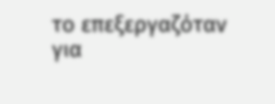το επεξεργαζόταν για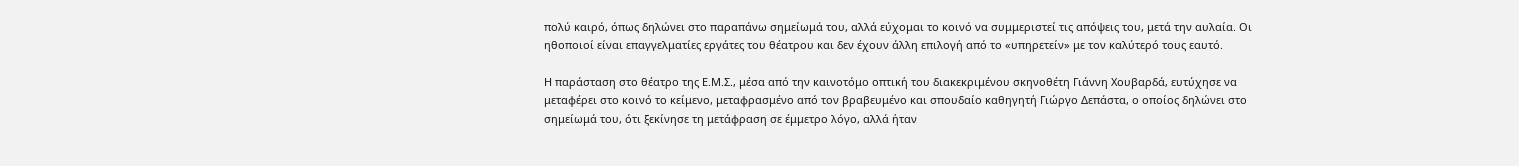πολύ καιρό, όπως δηλώνει στο παραπάνω σημείωμά του, αλλά εύχομαι το κοινό να συμμεριστεί τις απόψεις του, μετά την αυλαία. Οι ηθοποιοί είναι επαγγελματίες εργάτες του θέατρου και δεν έχουν άλλη επιλογή από το «υπηρετείν» με τον καλύτερό τους εαυτό.

Η παράσταση στο θέατρο της Ε.Μ.Σ., μέσα από την καινοτόμο οπτική του διακεκριμένου σκηνοθέτη Γιάννη Χουβαρδά, ευτύχησε να μεταφέρει στο κοινό το κείμενο, μεταφρασμένο από τον βραβευμένο και σπουδαίο καθηγητή Γιώργο Δεπάστα, ο οποίος δηλώνει στο σημείωμά του, ότι ξεκίνησε τη μετάφραση σε έμμετρο λόγο, αλλά ήταν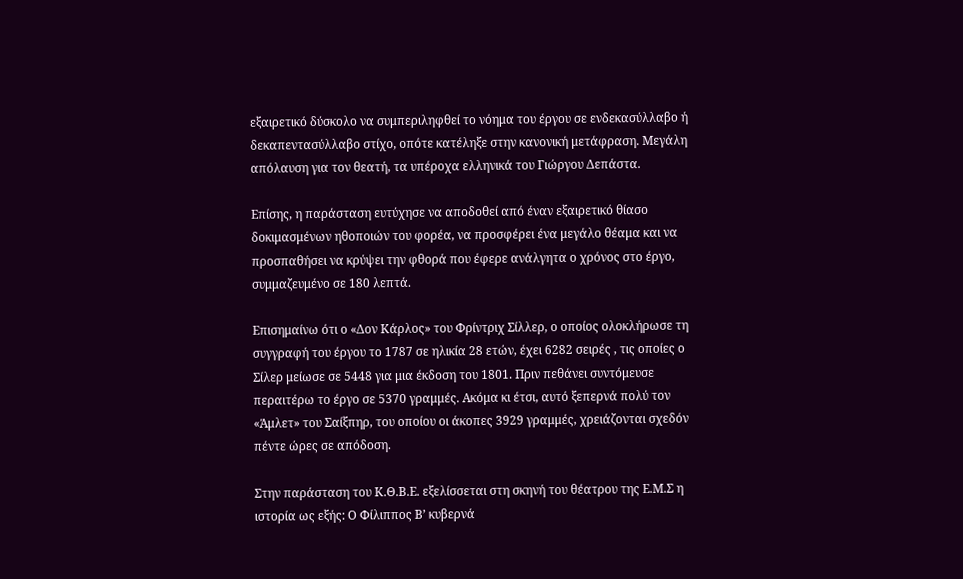εξαιρετικό δύσκολο να συμπεριληφθεί το νόημα του έργου σε ενδεκασύλλαβο ή δεκαπεντασύλλαβο στίχο, οπότε κατέληξε στην κανονική μετάφραση. Μεγάλη απόλαυση για τον θεατή, τα υπέροχα ελληνικά του Γιώργου Δεπάστα.

Επίσης, η παράσταση ευτύχησε να αποδοθεί από έναν εξαιρετικό θίασο δοκιμασμένων ηθοποιών του φορέα, να προσφέρει ένα μεγάλο θέαμα και να προσπαθήσει να κρύψει την φθορά που έφερε ανάλγητα ο χρόνος στο έργο, συμμαζευμένο σε 180 λεπτά.

Επισημαίνω ότι ο «Δον Κάρλος» του Φρίντριχ Σίλλερ, ο οποίος ολοκλήρωσε τη συγγραφή του έργου το 1787 σε ηλικία 28 ετών, έχει 6282 σειρές , τις οποίες ο Σίλερ μείωσε σε 5448 για μια έκδοση του 1801. Πριν πεθάνει συντόμευσε περαιτέρω το έργο σε 5370 γραμμές. Ακόμα κι έτσι, αυτό ξεπερνά πολύ τον «Άμλετ» του Σαίξπηρ, του οποίου οι άκοπες 3929 γραμμές, χρειάζονται σχεδόν πέντε ώρες σε απόδοση.

Στην παράσταση του Κ.Θ.Β.Ε. εξελίσσεται στη σκηνή του θέατρου της Ε.Μ.Σ η ιστορία ως εξής: Ο Φίλιππος Β’ κυβερνά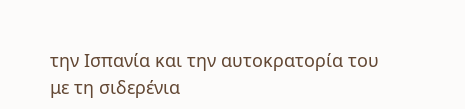την Ισπανία και την αυτοκρατορία του με τη σιδερένια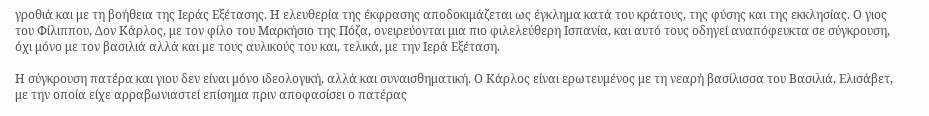γροθιά και με τη βοήθεια της Ιεράς Εξέτασης. Η ελευθερία της έκφρασης αποδοκιμάζεται ως έγκλημα κατά του κράτους, της φύσης και της εκκλησίας. Ο γιος του Φίλιππου, Δον Κάρλος, με τον φίλο του Μαρκήσιο της Πόζα, ονειρεύονται μια πιο φιλελεύθερη Ισπανία, και αυτό τους οδηγεί αναπόφευκτα σε σύγκρουση, όχι μόνο με τον βασιλιά αλλά και με τους αυλικούς του και, τελικά, με την Ιερά Εξέταση.

Η σύγκρουση πατέρα και γιου δεν είναι μόνο ιδεολογική, αλλά και συναισθηματική. Ο Κάρλος είναι ερωτευμένος με τη νεαρή βασίλισσα του Βασιλιά, Ελισάβετ, με την οποία είχε αρραβωνιαστεί επίσημα πριν αποφασίσει ο πατέρας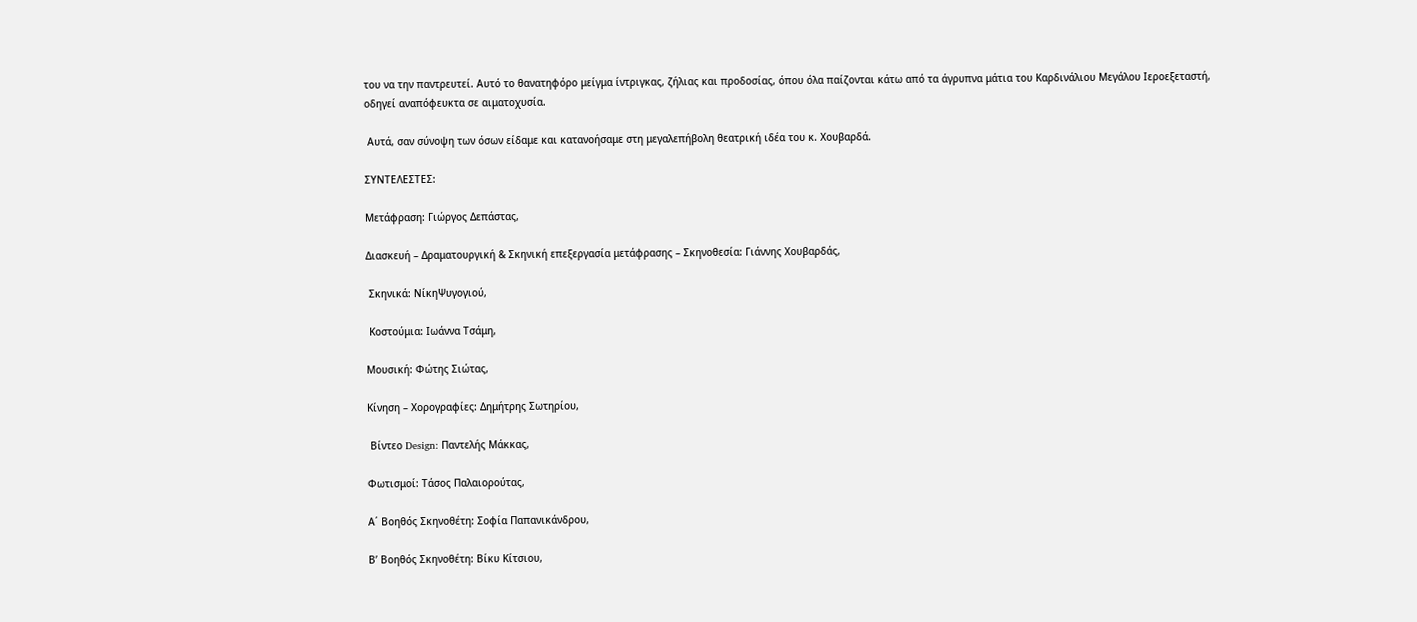του να την παντρευτεί. Αυτό το θανατηφόρο μείγμα ίντριγκας, ζήλιας και προδοσίας, όπου όλα παίζονται κάτω από τα άγρυπνα μάτια του Καρδινάλιου Μεγάλου Ιεροεξεταστή, οδηγεί αναπόφευκτα σε αιματοχυσία.

 Αυτά, σαν σύνοψη των όσων είδαμε και κατανοήσαμε στη μεγαλεπήβολη θεατρική ιδέα του κ. Χουβαρδά.

ΣΥΝΤΕΛΕΣΤΕΣ:

Μετάφραση: Γιώργος Δεπάστας,

Διασκευή – Δραματουργική & Σκηνική επεξεργασία μετάφρασης – Σκηνοθεσία: Γιάννης Χουβαρδάς,

 Σκηνικά: NίκηΨυγογιού,

 Κοστούμια: Ιωάννα Τσάμη,

Μουσική: Φώτης Σιώτας,

Κίνηση – Χορογραφίες: Δημήτρης Σωτηρίου,

 Βίντεο Design: Παντελής Μάκκας,

Φωτισμοί: Τάσος Παλαιορούτας,

Α΄ Βοηθός Σκηνοθέτη: Σοφία Παπανικάνδρου,

Β’ Βοηθός Σκηνοθέτη: Βίκυ Κίτσιου,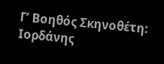Γ’ Βοηθός Σκηνοθέτη: Ιορδάνης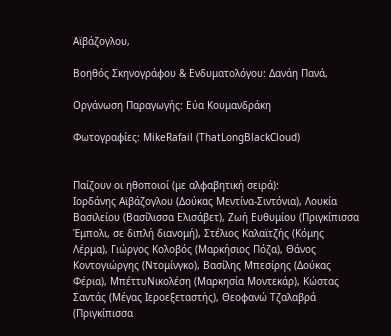Αϊβάζογλου,

Βοηθός Σκηνογράφου & Ενδυματολόγου: Δανάη Πανά,

Οργάνωση Παραγωγής: Εύα Κουμανδράκη

Φωτογραφίες: MikeRafail (ThatLongBlackCloud)


Παίζουν οι ηθοποιοί (με αλφαβητική σειρά):
Ιορδάνης Αϊβάζογλου (Δούκας Μεντίνα-Σιντόνια), Λουκία Βασιλείου (Βασίλισσα Ελισάβετ), Ζωή Ευθυμίου (Πριγκίπισσα Έμπολι, σε διπλή διανομή), Στέλιος Καλαϊτζής (Κόμης Λέρμα), Γιώργος Κολοβός (Μαρκήσιος Πόζα), Θάνος Κοντογιώργης (Ντομίνγκο), Βασίλης Μπεσίρης (Δούκας Φέρια), ΜπέττυΝικολέση (Μαρκησία Μοντεκάρ), Κώστας Σαντάς (Μέγας Ιεροεξεταστής), Θεοφανώ Τζαλαβρά (Πριγκίπισσα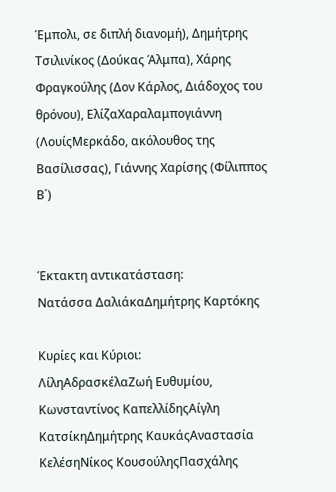Έμπολι, σε διπλή διανομή), Δημήτρης Τσιλινίκος (Δούκας Άλμπα), Χάρης Φραγκούλης (Δον Κάρλος, Διάδοχος του θρόνου), ΕλίζαΧαραλαμπογιάννη (ΛουίςΜερκάδο, ακόλουθος της Βασίλισσας), Γιάννης Χαρίσης (Φίλιππος Β΄)


Έκτακτη αντικατάσταση:
Νατάσσα ΔαλιάκαΔημήτρης Καρτόκης

Κυρίες και Κύριοι:
ΛίληΑδρασκέλαΖωή Ευθυµίου, Κωνσταντίνος ΚαπελλίδηςΑίγλη ΚατσίκηΔημήτρης ΚαυκάςΑναστασία ΚελέσηΝίκος ΚουσούληςΠασχάλης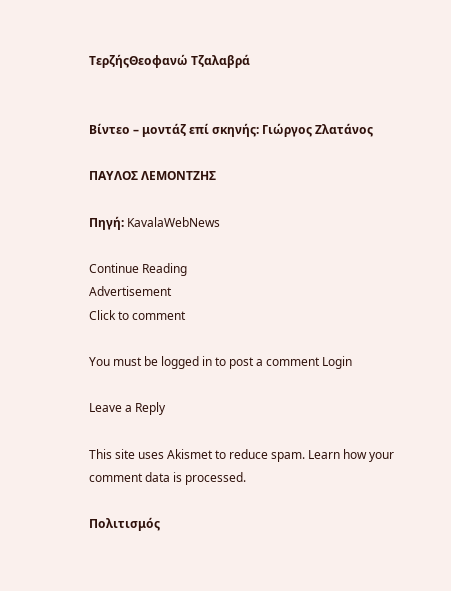ΤερζήςΘεοφανώ Τζαλαβρά


Βίντεο – μοντάζ επί σκηνής: Γιώργος Ζλατάνος

ΠΑΥΛΟΣ ΛΕΜΟΝΤΖΗΣ

Πηγή: KavalaWebNews

Continue Reading
Advertisement
Click to comment

You must be logged in to post a comment Login

Leave a Reply

This site uses Akismet to reduce spam. Learn how your comment data is processed.

Πολιτισμός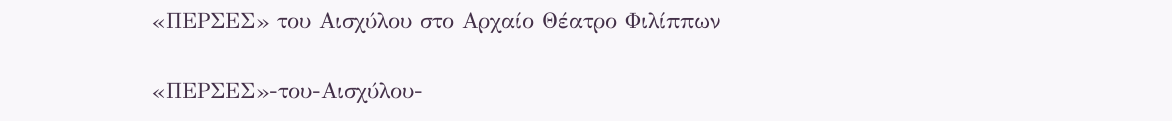«ΠΕΡΣΕΣ» του Αισχύλου στο Αρχαίο Θέατρο Φιλίππων

«ΠΕΡΣΕΣ»-του-Αισχύλου-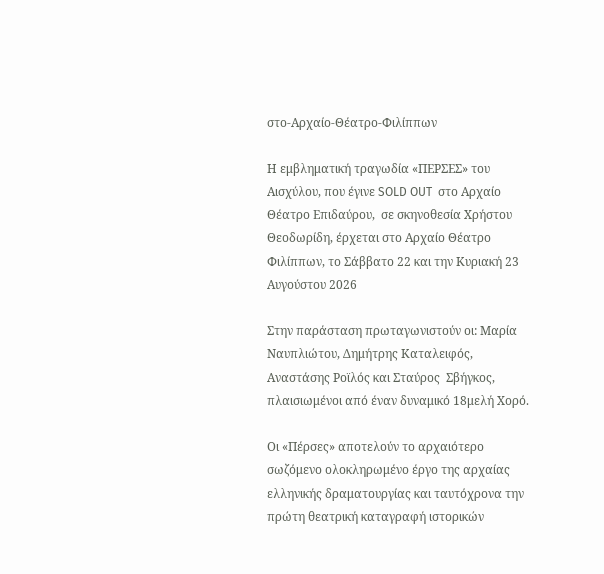στο-Αρχαίο-Θέατρο-Φιλίππων

Η εμβληματική τραγωδία «ΠΕΡΣΕΣ» του Αισχύλου, που έγινε SOLD OUT  στο Αρχαίο Θέατρο Επιδαύρου,  σε σκηνοθεσία Χρήστου Θεοδωρίδη, έρχεται στο Αρχαίο Θέατρο Φιλίππων, το Σάββατο 22 και την Κυριακή 23 Αυγούστου 2026

Στην παράσταση πρωταγωνιστούν οι: Μαρία Ναυπλιώτου, Δημήτρης Καταλειφός, Αναστάσης Ροϊλός και Σταύρος  Σβήγκος, πλαισιωμένοι από έναν δυναμικό 18μελή Χορό.

Οι «Πέρσες» αποτελούν το αρχαιότερο σωζόμενο ολοκληρωμένο έργο της αρχαίας ελληνικής δραματουργίας και ταυτόχρονα την πρώτη θεατρική καταγραφή ιστορικών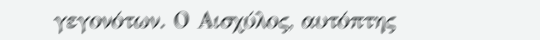γεγονότων. Ο Αισχύλος, αυτόπτης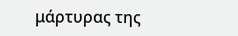μάρτυρας της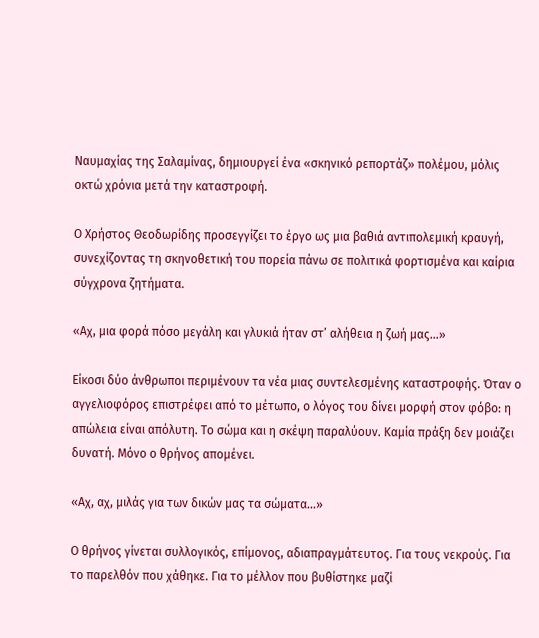Ναυμαχίας της Σαλαμίνας, δημιουργεί ένα «σκηνικό ρεπορτάζ» πολέμου, μόλις οκτώ χρόνια μετά την καταστροφή.

Ο Χρήστος Θεοδωρίδης προσεγγίζει το έργο ως μια βαθιά αντιπολεμική κραυγή, συνεχίζοντας τη σκηνοθετική του πορεία πάνω σε πολιτικά φορτισμένα και καίρια σύγχρονα ζητήματα.

«Αχ, μια φορά πόσο μεγάλη και γλυκιά ήταν στ’ αλήθεια η ζωή μας…»

Είκοσι δύο άνθρωποι περιμένουν τα νέα μιας συντελεσμένης καταστροφής. Όταν ο αγγελιοφόρος επιστρέφει από το μέτωπο, ο λόγος του δίνει μορφή στον φόβο: η απώλεια είναι απόλυτη. Το σώμα και η σκέψη παραλύουν. Καμία πράξη δεν μοιάζει δυνατή. Μόνο ο θρήνος απομένει.

«Αχ, αχ, μιλάς για των δικών μας τα σώματα…»

Ο θρήνος γίνεται συλλογικός, επίμονος, αδιαπραγμάτευτος. Για τους νεκρούς. Για το παρελθόν που χάθηκε. Για το μέλλον που βυθίστηκε μαζί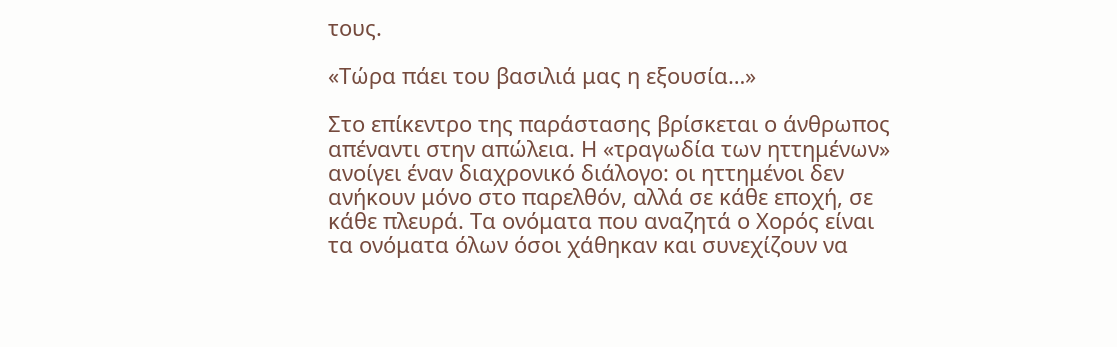τους.

«Τώρα πάει του βασιλιά μας η εξουσία…»

Στο επίκεντρο της παράστασης βρίσκεται ο άνθρωπος απέναντι στην απώλεια. Η «τραγωδία των ηττημένων» ανοίγει έναν διαχρονικό διάλογο: οι ηττημένοι δεν ανήκουν μόνο στο παρελθόν, αλλά σε κάθε εποχή, σε κάθε πλευρά. Τα ονόματα που αναζητά ο Χορός είναι τα ονόματα όλων όσοι χάθηκαν και συνεχίζουν να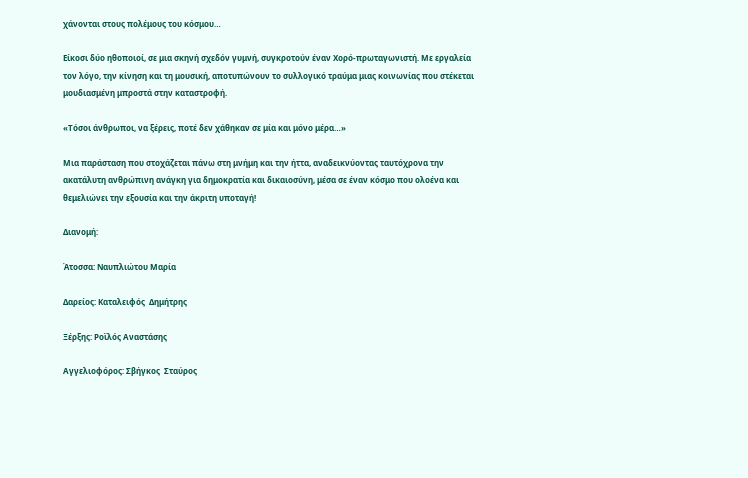χάνονται στους πολέμους του κόσμου…

Είκοσι δύο ηθοποιοί, σε μια σκηνή σχεδόν γυμνή, συγκροτούν έναν Χορό-πρωταγωνιστή. Με εργαλεία τον λόγο, την κίνηση και τη μουσική, αποτυπώνουν το συλλογικό τραύμα μιας κοινωνίας που στέκεται μουδιασμένη μπροστά στην καταστροφή.

«Τόσοι άνθρωποι, να ξέρεις, ποτέ δεν χάθηκαν σε μία και μόνο μέρα…»

Μια παράσταση που στοχάζεται πάνω στη μνήμη και την ήττα, αναδεικνύοντας ταυτόχρονα την ακατάλυτη ανθρώπινη ανάγκη για δημοκρατία και δικαιοσύνη, μέσα σε έναν κόσμο που ολοένα και θεμελιώνει την εξουσία και την άκριτη υποταγή!

Διανομή:

Άτοσσα: Ναυπλιώτου Μαρία

Δαρείος: Καταλειφός  Δημήτρης

Ξέρξης: Ροϊλός Αναστάσης

Αγγελιοφόρος: Σβήγκος  Σταύρος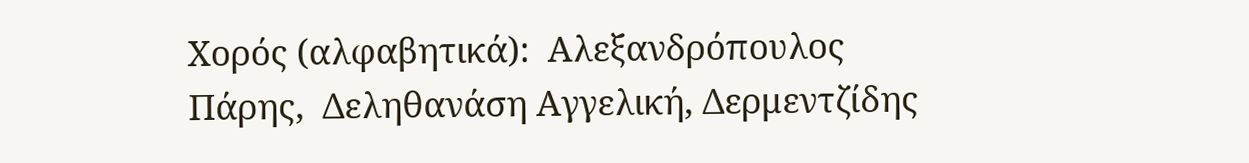Χορός (αλφαβητικά):  Αλεξανδρόπουλος  Πάρης,  Δεληθανάση Αγγελική, Δερμεντζίδης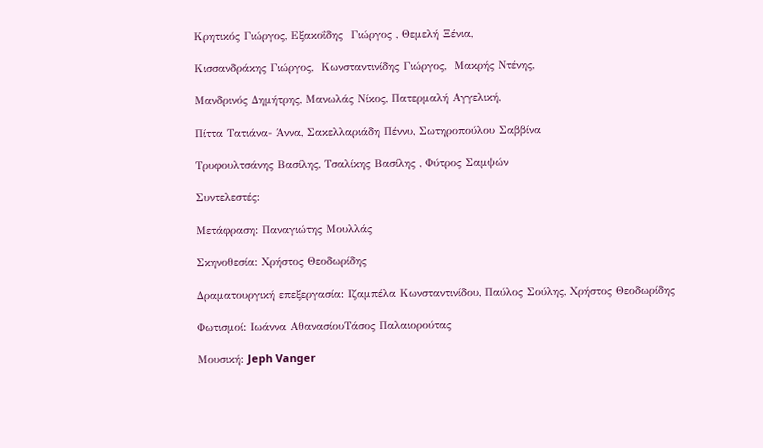Κρητικός Γιώργος, Εξακοΐδης  Γιώργος , Θεμελή Ξένια,

Κισσανδράκης Γιώργος,  Κωνσταντινίδης Γιώργος,  Μακρής Ντένης,

Μανδρινός Δημήτρης, Μανωλάς Νίκος, Πατερμαλή Αγγελική,

Πίττα Τατιάνα- Άννα, Σακελλαριάδη Πέννυ, Σωτηροπούλου Σαββίνα

Τρυφουλτσάνης Βασίλης, Τσαλίκης Βασίλης , Φύτρος Σαμψών

Συντελεστές:

Μετάφραση: Παναγιώτης Μουλλάς

Σκηνοθεσία: Χρήστος Θεοδωρίδης

Δραματουργική επεξεργασία: Ιζαμπέλα Κωνσταντινίδου, Παύλος Σούλης, Χρήστος Θεοδωρίδης

Φωτισμοί: Ιωάννα ΑθανασίουΤάσος Παλαιορούτας

Μουσική: Jeph Vanger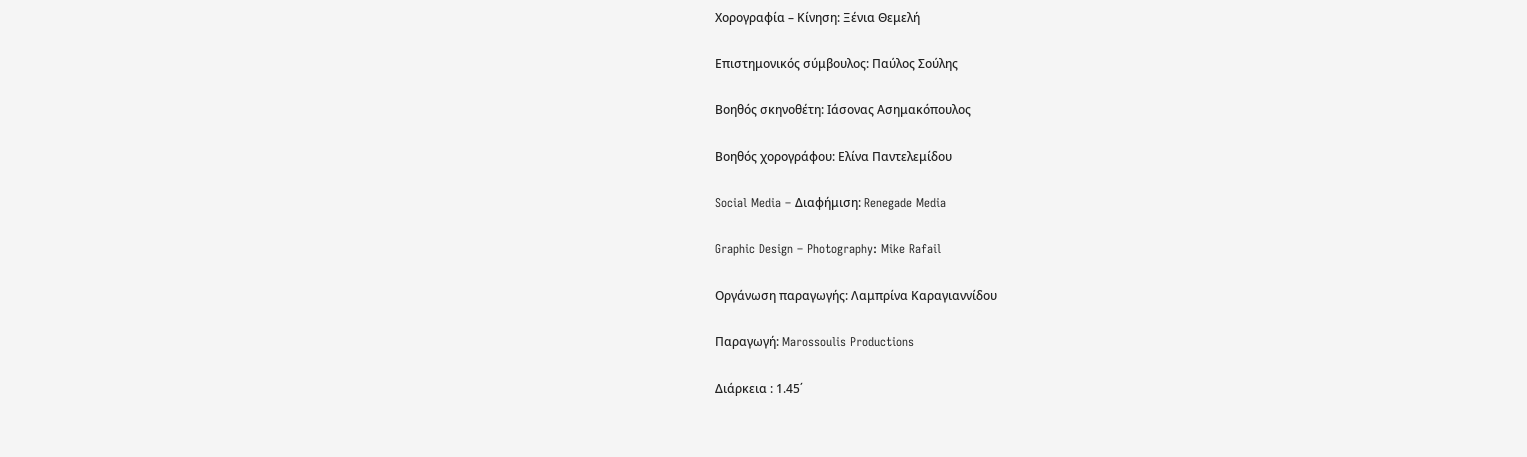Χορογραφία – Κίνηση: Ξένια Θεμελή

Επιστημονικός σύμβουλος: Παύλος Σούλης

Βοηθός σκηνοθέτη: Ιάσονας Ασημακόπουλος

Βοηθός χορογράφου: Ελίνα Παντελεμίδου

Social Media – Διαφήμιση: Renegade Media

Graphic Design – Photography: Mike Rafail

Οργάνωση παραγωγής: Λαμπρίνα Καραγιαννίδου

Παραγωγή: Marossoulis Productions

Διάρκεια : 1.45΄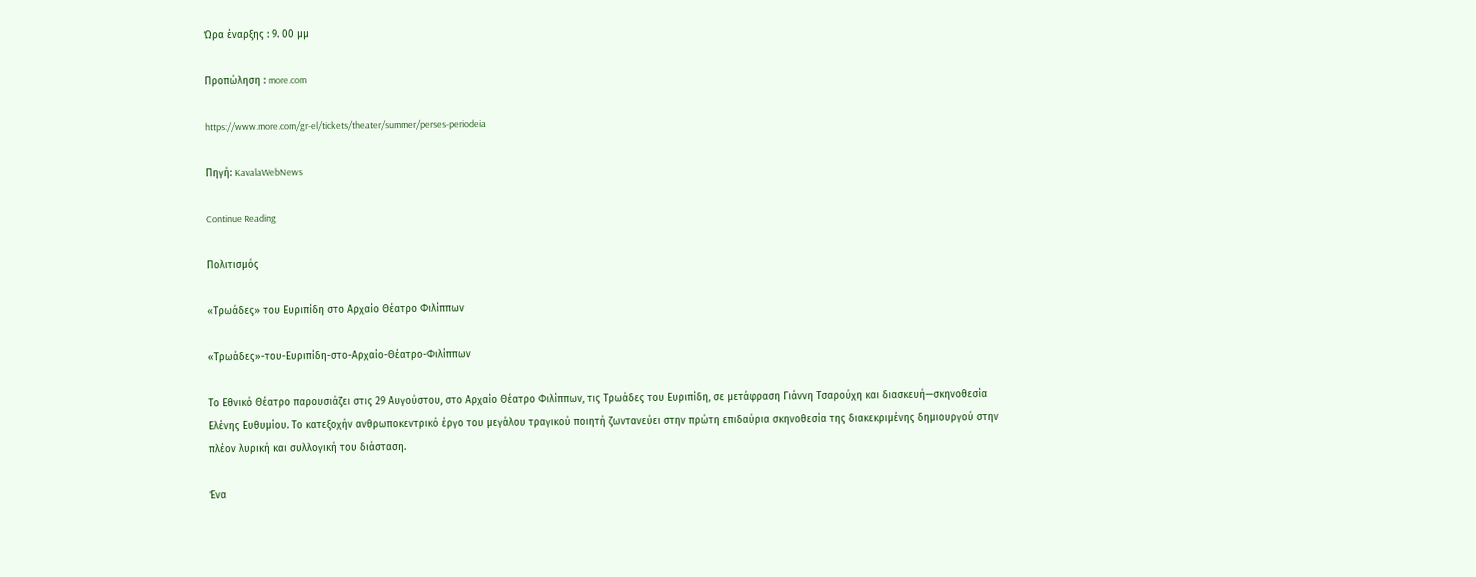Ώρα έναρξης : 9. 00 μμ

Προπώληση : more.com

https://www.more.com/gr-el/tickets/theater/summer/perses-periodeia

Πηγή: KavalaWebNews

Continue Reading

Πολιτισμός

«Τρωάδες» του Ευριπίδη στο Αρχαίο Θέατρο Φιλίππων

«Τρωάδες»-του-Ευριπίδη-στο-Αρχαίο-Θέατρο-Φιλίππων

Το Εθνικό Θέατρο παρουσιάζει στις 29 Αυγούστου, στο Αρχαίο Θέατρο Φιλίππων, τις Τρωάδες του Ευριπίδη, σε μετάφραση Γιάννη Τσαρούχη και διασκευή—σκηνοθεσία Ελένης Ευθυμίου. Το κατεξοχήν ανθρωποκεντρικό έργο του μεγάλου τραγικού ποιητή ζωντανεύει στην πρώτη επιδαύρια σκηνοθεσία της διακεκριμένης δημιουργού στην πλέον λυρική και συλλογική του διάσταση.

Ένα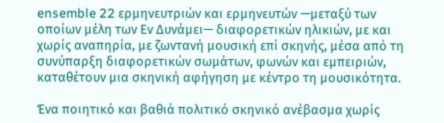ensemble 22 ερμηνευτριών και ερμηνευτών —μεταξύ των οποίων μέλη των Εν Δυνάμει— διαφορετικών ηλικιών, με και χωρίς αναπηρία, με ζωντανή μουσική επί σκηνής, μέσα από τη συνύπαρξη διαφορετικών σωμάτων, φωνών και εμπειριών, καταθέτουν μια σκηνική αφήγηση με κέντρο τη μουσικότητα.

Ένα ποιητικό και βαθιά πολιτικό σκηνικό ανέβασμα χωρίς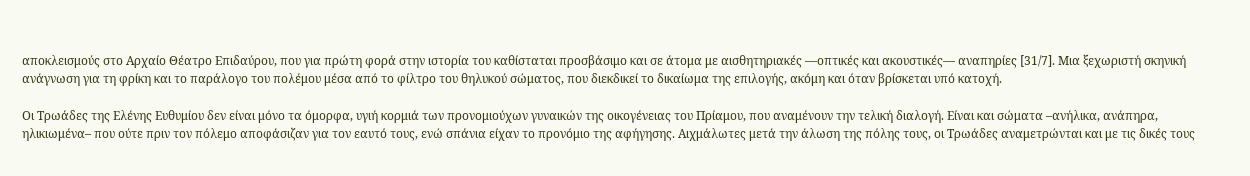αποκλεισμούς στο Αρχαίο Θέατρο Επιδαύρου, που για πρώτη φορά στην ιστορία του καθίσταται προσβάσιμο και σε άτομα με αισθητηριακές —οπτικές και ακουστικές— αναπηρίες [31/7]. Μια ξεχωριστή σκηνική ανάγνωση για τη φρίκη και το παράλογο του πολέμου μέσα από το φίλτρο του θηλυκού σώματος, που διεκδικεί το δικαίωμα της επιλογής, ακόμη και όταν βρίσκεται υπό κατοχή.

Οι Τρωάδες της Ελένης Ευθυμίου δεν είναι μόνο τα όμορφα, υγιή κορμιά των προνομιούχων γυναικών της οικογένειας του Πρίαμου, που αναμένουν την τελική διαλογή. Είναι και σώματα –ανήλικα, ανάπηρα, ηλικιωμένα– που ούτε πριν τον πόλεμο αποφάσιζαν για τον εαυτό τους, ενώ σπάνια είχαν το προνόμιο της αφήγησης. Αιχμάλωτες μετά την άλωση της πόλης τους, οι Τρωάδες αναμετρώνται και με τις δικές τους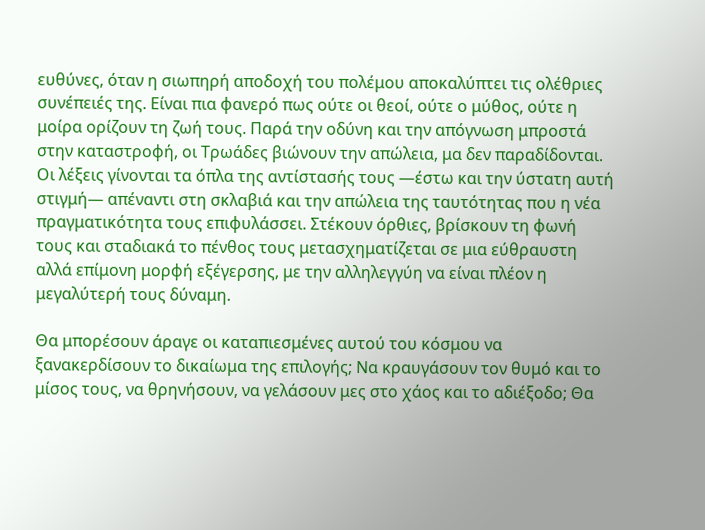ευθύνες, όταν η σιωπηρή αποδοχή του πολέμου αποκαλύπτει τις ολέθριες συνέπειές της. Είναι πια φανερό πως ούτε οι θεοί, ούτε ο μύθος, ούτε η μοίρα ορίζουν τη ζωή τους. Παρά την οδύνη και την απόγνωση μπροστά στην καταστροφή, οι Τρωάδες βιώνουν την απώλεια, μα δεν παραδίδονται. Οι λέξεις γίνονται τα όπλα της αντίστασής τους —έστω και την ύστατη αυτή στιγμή— απέναντι στη σκλαβιά και την απώλεια της ταυτότητας που η νέα πραγματικότητα τους επιφυλάσσει. Στέκουν όρθιες, βρίσκουν τη φωνή τους και σταδιακά το πένθος τους μετασχηματίζεται σε μια εύθραυστη αλλά επίμονη μορφή εξέγερσης, με την αλληλεγγύη να είναι πλέον η μεγαλύτερή τους δύναμη.

Θα μπορέσουν άραγε οι καταπιεσμένες αυτού του κόσμου να ξανακερδίσουν το δικαίωμα της επιλογής; Να κραυγάσουν τον θυμό και το μίσος τους, να θρηνήσουν, να γελάσουν μες στο χάος και το αδιέξοδο; Θα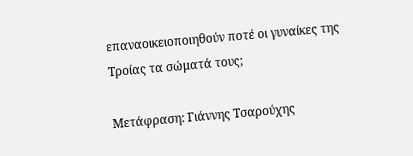επαναοικειοποιηθούν ποτέ οι γυναίκες της Τροίας τα σώματά τους;

Μετάφραση: Γιάννης Τσαρούχης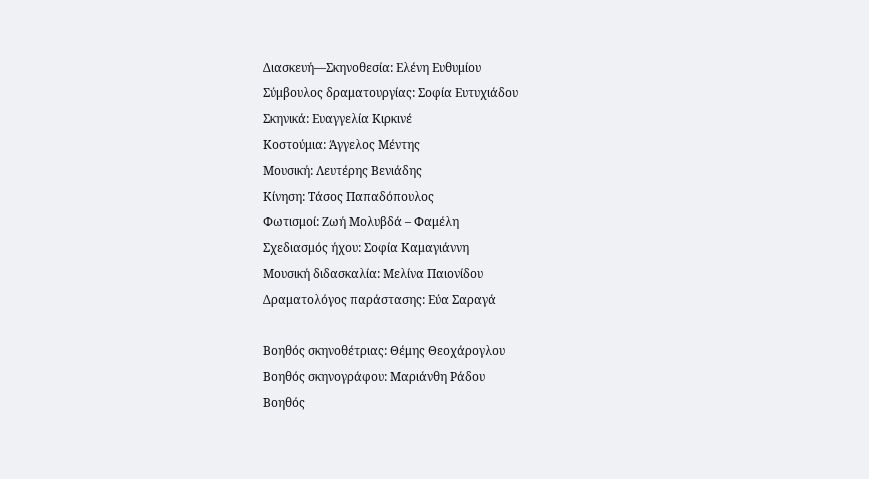Διασκευή—Σκηνοθεσία: Ελένη Ευθυμίου
Σύμβουλος δραματουργίας: Σοφία Ευτυχιάδου
Σκηνικά: Ευαγγελία Κιρκινέ
Κοστούμια: Άγγελος Μέντης
Μουσική: Λευτέρης Βενιάδης
Κίνηση: Τάσος Παπαδόπουλος
Φωτισμοί: Ζωή Μολυβδά – Φαμέλη
Σχεδιασμός ήχου: Σοφία Καμαγιάννη
Μουσική διδασκαλία: Μελίνα Παιονίδου
Δραματολόγος παράστασης: Εύα Σαραγά

Βοηθός σκηνοθέτριας: Θέμης Θεοχάρογλου
Βοηθός σκηνογράφου: Μαριάνθη Ράδου
Βοηθός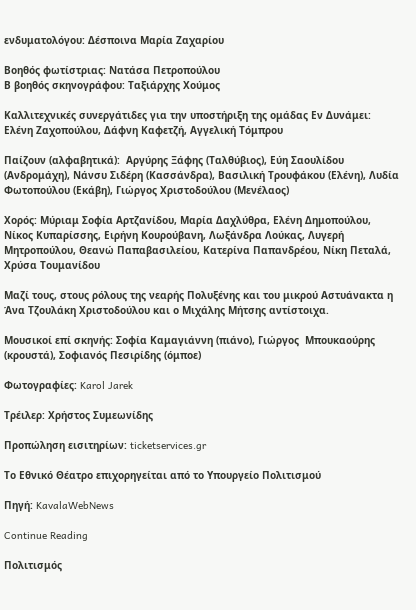ενδυματολόγου: Δέσποινα Μαρία Ζαχαρίου

Βοηθός φωτίστριας: Νατάσα Πετροπούλου
Β βοηθός σκηνογράφου: Ταξιάρχης Χούμος

Καλλιτεχνικές συνεργάτιδες για την υποστήριξη της ομάδας Εν Δυνάμει: Ελένη Ζαχοπούλου, Δάφνη Καφετζή, Αγγελική Τόμπρου

Παίζουν (αλφαβητικά):  Αργύρης Ξάφης (Ταλθύβιος), Εύη Σαουλίδου (Ανδρομάχη), Νάνσυ Σιδέρη (Κασσάνδρα), Βασιλική Τρουφάκου (Ελένη), Λυδία Φωτοπούλου (Εκάβη), Γιώργος Χριστοδούλου (Μενέλαος)

Χορός: Μύριαμ Σοφία Αρτζανίδου, Μαρία Δαχλύθρα, Eλένη Δημοπούλου, Νίκος Κυπαρίσσης, Ειρήνη Κουρούβανη, Λωξάνδρα Λούκας, Λυγερή Μητροπούλου, Θεανώ Παπαβασιλείου, Κατερίνα Παπανδρέου, Νίκη Πεταλά, Χρύσα Τουμανίδου

Μαζί τους, στους ρόλους της νεαρής Πολυξένης και του μικρού Αστυάνακτα η Άνα Τζουλάκη Χριστοδούλου και ο Μιχάλης Μήτσης αντίστοιχα.

Μουσικοί επί σκηνής: Σοφία Καμαγιάννη (πιάνο), Γιώργος  Μπουκαούρης (κρουστά), Σοφιανός Πεσιρίδης (όμποε)

Φωτογραφίες: Karol Jarek

Τρέιλερ: Χρήστος Συμεωνίδης

Προπώληση εισιτηρίων: ticketservices.gr

Το Εθνικό Θέατρο επιχορηγείται από το Υπουργείο Πολιτισμού

Πηγή: KavalaWebNews

Continue Reading

Πολιτισμός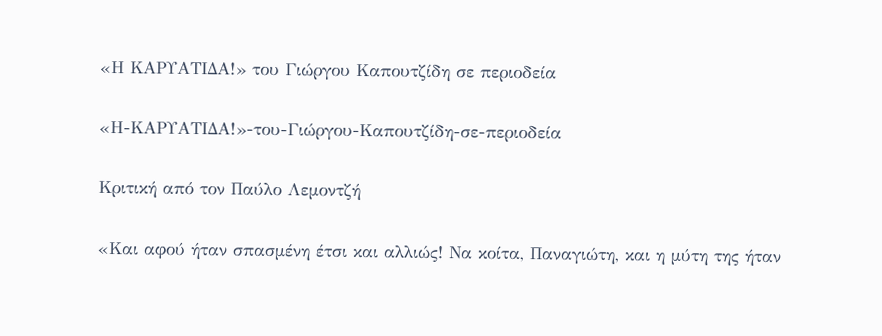«Η ΚΑΡΥΑΤΙΔΑ!» του Γιώργου Καπουτζίδη σε περιοδεία

«Η-ΚΑΡΥΑΤΙΔΑ!»-του-Γιώργου-Καπουτζίδη-σε-περιοδεία

Κριτική από τον Παύλο Λεμοντζή

«Και αφού ήταν σπασμένη έτσι και αλλιώς! Να κοίτα, Παναγιώτη, και η μύτη της ήταν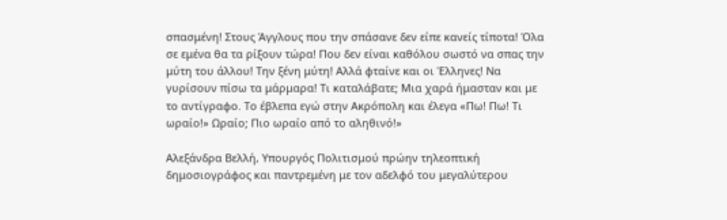σπασμένη! Στους Άγγλους που την σπάσανε δεν είπε κανείς τίποτα! Όλα σε εμένα θα τα ρίξουν τώρα! Που δεν είναι καθόλου σωστό να σπας την μύτη του άλλου! Την ξένη μύτη! Αλλά φταίνε και οι Έλληνες! Να γυρίσουν πίσω τα μάρμαρα! Τι καταλάβατε; Μια χαρά ήμασταν και με το αντίγραφο. Το έβλεπα εγώ στην Ακρόπολη και έλεγα «Πω! Πω! Τι ωραίο!» Ωραίο; Πιο ωραίο από το αληθινό!»

Αλεξάνδρα Βελλή, Υπουργός Πολιτισμού πρώην τηλεοπτική δημοσιογράφος και παντρεμένη με τον αδελφό του μεγαλύτερου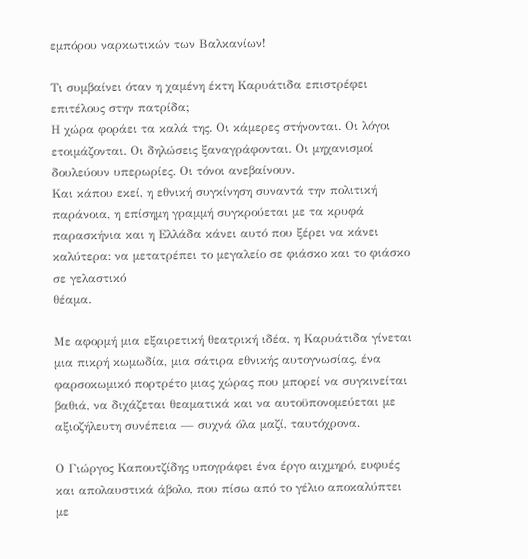εμπόρου ναρκωτικών των Βαλκανίων!

Τι συμβαίνει όταν η χαμένη έκτη Καρυάτιδα επιστρέφει επιτέλους στην πατρίδα;
Η χώρα φοράει τα καλά της. Οι κάμερες στήνονται. Οι λόγοι ετοιμάζονται. Οι δηλώσεις ξαναγράφονται. Οι μηχανισμοί δουλεύουν υπερωρίες. Οι τόνοι ανεβαίνουν.
Και κάπου εκεί, η εθνική συγκίνηση συναντά την πολιτική παράνοια, η επίσημη γραμμή συγκρούεται με τα κρυφά παρασκήνια και η Ελλάδα κάνει αυτό που ξέρει να κάνει καλύτερα: να μετατρέπει το μεγαλείο σε φιάσκο και το φιάσκο σε γελαστικό
θέαμα.

Με αφορμή μια εξαιρετική θεατρική ιδέα, η Καρυάτιδα γίνεται μια πικρή κωμωδία, μια σάτιρα εθνικής αυτογνωσίας, ένα φαρσοκωμικό πορτρέτο μιας χώρας που μπορεί να συγκινείται βαθιά, να διχάζεται θεαματικά και να αυτοϋπονομεύεται με
αξιοζήλευτη συνέπεια — συχνά όλα μαζί, ταυτόχρονα.

Ο Γιώργος Καπουτζίδης υπογράφει ένα έργο αιχμηρό, ευφυές και απολαυστικά άβολο, που πίσω από το γέλιο αποκαλύπτει με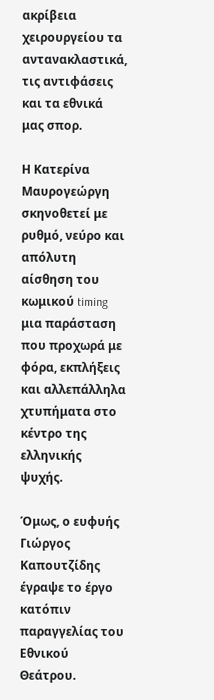ακρίβεια χειρουργείου τα αντανακλαστικά, τις αντιφάσεις και τα εθνικά μας σπορ.

Η Κατερίνα Μαυρογεώργη σκηνοθετεί με ρυθμό, νεύρο και απόλυτη αίσθηση του κωμικού timing μια παράσταση που προχωρά με φόρα, εκπλήξεις και αλλεπάλληλα χτυπήματα στο κέντρο της ελληνικής ψυχής.

Όμως, ο ευφυής Γιώργος Καπουτζίδης έγραψε το έργο κατόπιν παραγγελίας του Εθνικού Θεάτρου.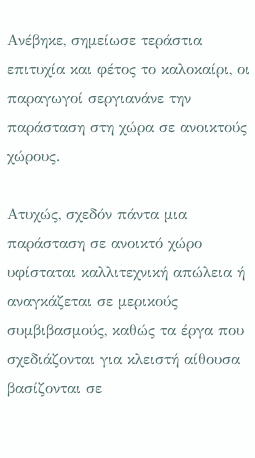Ανέβηκε, σημείωσε τεράστια επιτυχία και φέτος το καλοκαίρι, οι παραγωγοί σεργιανάνε την παράσταση στη χώρα σε ανοικτούς χώρους.

Ατυχώς, σχεδόν πάντα μια παράσταση σε ανοικτό χώρο υφίσταται καλλιτεχνική απώλεια ή αναγκάζεται σε μερικούς συμβιβασμούς, καθώς τα έργα που σχεδιάζονται για κλειστή αίθουσα βασίζονται σε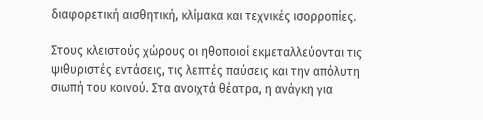διαφορετική αισθητική, κλίμακα και τεχνικές ισορροπίες.

Στους κλειστούς χώρους οι ηθοποιοί εκμεταλλεύονται τις ψιθυριστές εντάσεις, τις λεπτές παύσεις και την απόλυτη σιωπή του κοινού. Στα ανοιχτά θέατρα, η ανάγκη για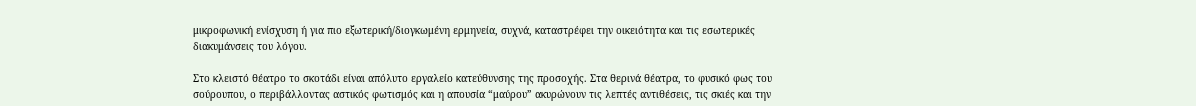μικροφωνική ενίσχυση ή για πιο εξωτερική/διογκωμένη ερμηνεία, συχνά, καταστρέφει την οικειότητα και τις εσωτερικές διακυμάνσεις του λόγου.

Στο κλειστό θέατρο το σκοτάδι είναι απόλυτο εργαλείο κατεύθυνσης της προσοχής. Στα θερινά θέατρα, το φυσικό φως του σούρουπου, ο περιβάλλοντας αστικός φωτισμός και η απουσία “μαύρου” ακυρώνουν τις λεπτές αντιθέσεις, τις σκιές και την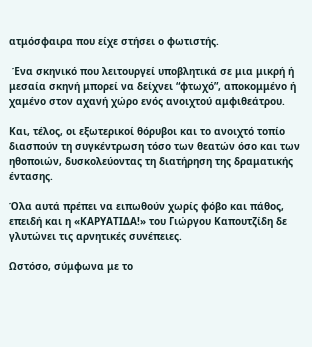ατμόσφαιρα που είχε στήσει ο φωτιστής.

 Ένα σκηνικό που λειτουργεί υποβλητικά σε μια μικρή ή μεσαία σκηνή μπορεί να δείχνει “φτωχό”, αποκομμένο ή χαμένο στον αχανή χώρο ενός ανοιχτού αμφιθεάτρου.

Και, τέλος, οι εξωτερικοί θόρυβοι και το ανοιχτό τοπίο διασπούν τη συγκέντρωση τόσο των θεατών όσο και των ηθοποιών, δυσκολεύοντας τη διατήρηση της δραματικής έντασης.

Όλα αυτά πρέπει να ειπωθούν χωρίς φόβο και πάθος, επειδή και η «ΚΑΡΥΑΤΙΔΑ!» του Γιώργου Καπουτζίδη δε γλυτώνει τις αρνητικές συνέπειες.

Ωστόσο, σύμφωνα με το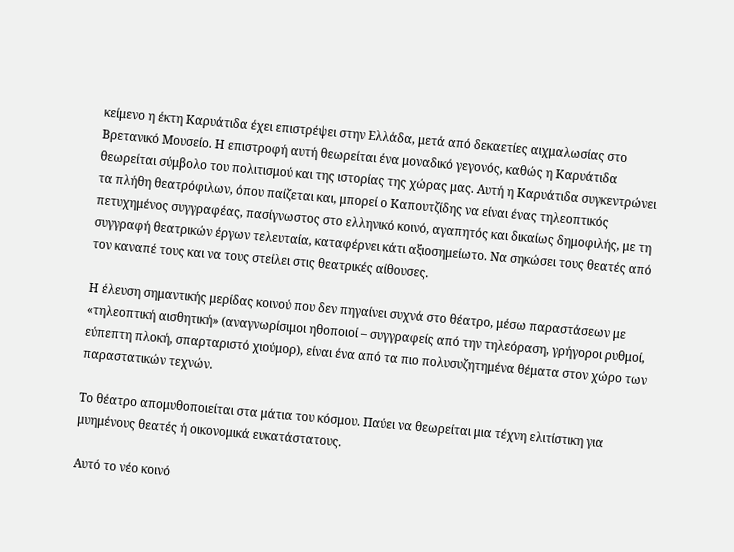κείμενο η έκτη Καρυάτιδα έχει επιστρέψει στην Ελλάδα, μετά από δεκαετίες αιχμαλωσίας στο Βρετανικό Μουσείο. Η επιστροφή αυτή θεωρείται ένα μοναδικό γεγονός, καθώς η Καρυάτιδα θεωρείται σύμβολο του πολιτισμού και της ιστορίας της χώρας μας. Αυτή η Καρυάτιδα συγκεντρώνει τα πλήθη θεατρόφιλων, όπου παίζεται και, μπορεί ο Καπουτζίδης να είναι ένας τηλεοπτικός πετυχημένος συγγραφέας, πασίγνωστος στο ελληνικό κοινό, αγαπητός και δικαίως δημοφιλής, με τη συγγραφή θεατρικών έργων τελευταία, καταφέρνει κάτι αξιοσημείωτο. Να σηκώσει τους θεατές από τον καναπέ τους και να τους στείλει στις θεατρικές αίθουσες.

Η έλευση σημαντικής μερίδας κοινού που δεν πηγαίνει συχνά στο θέατρο, μέσω παραστάσεων με «τηλεοπτική αισθητική» (αναγνωρίσιμοι ηθοποιοί – συγγραφείς από την τηλεόραση, γρήγοροι ρυθμοί, εύπεπτη πλοκή, σπαρταριστό χιούμορ), είναι ένα από τα πιο πολυσυζητημένα θέματα στον χώρο των παραστατικών τεχνών.

Το θέατρο απομυθοποιείται στα μάτια του κόσμου. Παύει να θεωρείται μια τέχνη ελιτίστικη για μυημένους θεατές ή οικονομικά ευκατάστατους.

Αυτό το νέο κοινό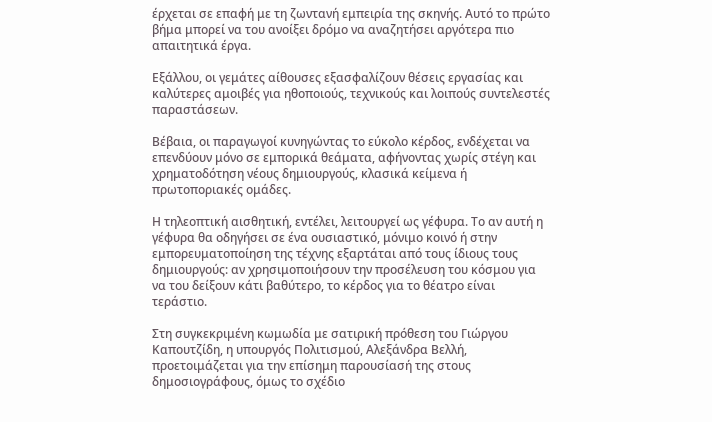έρχεται σε επαφή με τη ζωντανή εμπειρία της σκηνής. Αυτό το πρώτο βήμα μπορεί να του ανοίξει δρόμο να αναζητήσει αργότερα πιο απαιτητικά έργα.

Εξάλλου, οι γεμάτες αίθουσες εξασφαλίζουν θέσεις εργασίας και καλύτερες αμοιβές για ηθοποιούς, τεχνικούς και λοιπούς συντελεστές παραστάσεων.

Βέβαια, οι παραγωγοί κυνηγώντας το εύκολο κέρδος, ενδέχεται να επενδύουν μόνο σε εμπορικά θεάματα, αφήνοντας χωρίς στέγη και χρηματοδότηση νέους δημιουργούς, κλασικά κείμενα ή πρωτοποριακές ομάδες.

Η τηλεοπτική αισθητική, εντέλει, λειτουργεί ως γέφυρα. Το αν αυτή η γέφυρα θα οδηγήσει σε ένα ουσιαστικό, μόνιμο κοινό ή στην εμπορευματοποίηση της τέχνης εξαρτάται από τους ίδιους τους δημιουργούς: αν χρησιμοποιήσουν την προσέλευση του κόσμου για να του δείξουν κάτι βαθύτερο, το κέρδος για το θέατρο είναι τεράστιο.

Στη συγκεκριμένη κωμωδία με σατιρική πρόθεση του Γιώργου Καπουτζίδη, η υπουργός Πολιτισμού, Αλεξάνδρα Βελλή, προετοιμάζεται για την επίσημη παρουσίασή της στους δημοσιογράφους, όμως το σχέδιο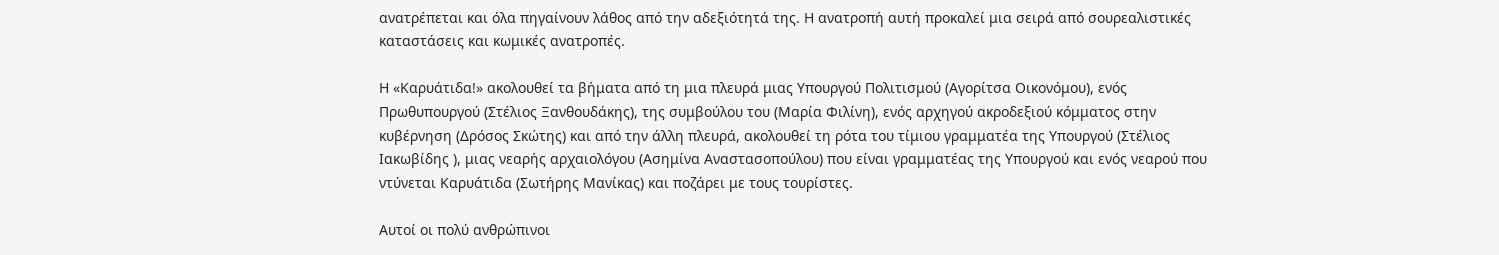ανατρέπεται και όλα πηγαίνουν λάθος από την αδεξιότητά της. Η ανατροπή αυτή προκαλεί μια σειρά από σουρεαλιστικές καταστάσεις και κωμικές ανατροπές.

Η «Καρυάτιδα!» ακολουθεί τα βήματα από τη μια πλευρά μιας Υπουργού Πολιτισμού (Αγορίτσα Οικονόμου), ενός Πρωθυπουργού (Στέλιος Ξανθουδάκης), της συμβούλου του (Μαρία Φιλίνη), ενός αρχηγού ακροδεξιού κόμματος στην κυβέρνηση (Δρόσος Σκώτης) και από την άλλη πλευρά, ακολουθεί τη ρότα του τίμιου γραμματέα της Υπουργού (Στέλιος Ιακωβίδης ), μιας νεαρής αρχαιολόγου (Ασημίνα Αναστασοπούλου) που είναι γραμματέας της Υπουργού και ενός νεαρού που ντύνεται Καρυάτιδα (Σωτήρης Μανίκας) και ποζάρει με τους τουρίστες.

Αυτοί οι πολύ ανθρώπινοι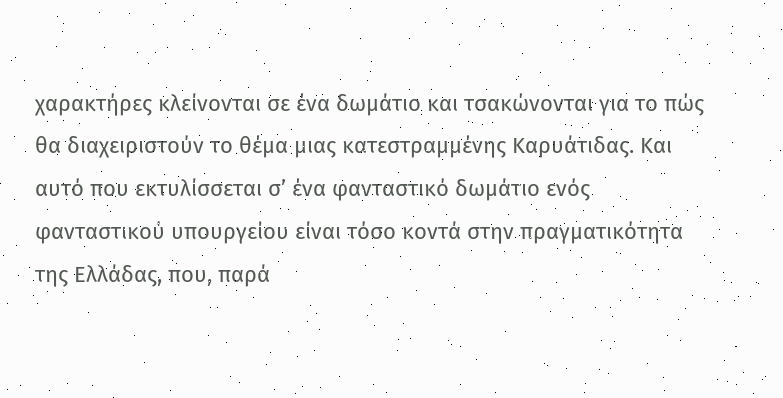χαρακτήρες κλείνονται σε ένα δωμάτιο και τσακώνονται για το πώς θα διαχειριστούν το θέμα μιας κατεστραμμένης Καρυάτιδας. Και αυτό που εκτυλίσσεται σ’ ένα φανταστικό δωμάτιο ενός φανταστικού υπουργείου είναι τόσο κοντά στην πραγματικότητα της Ελλάδας, που, παρά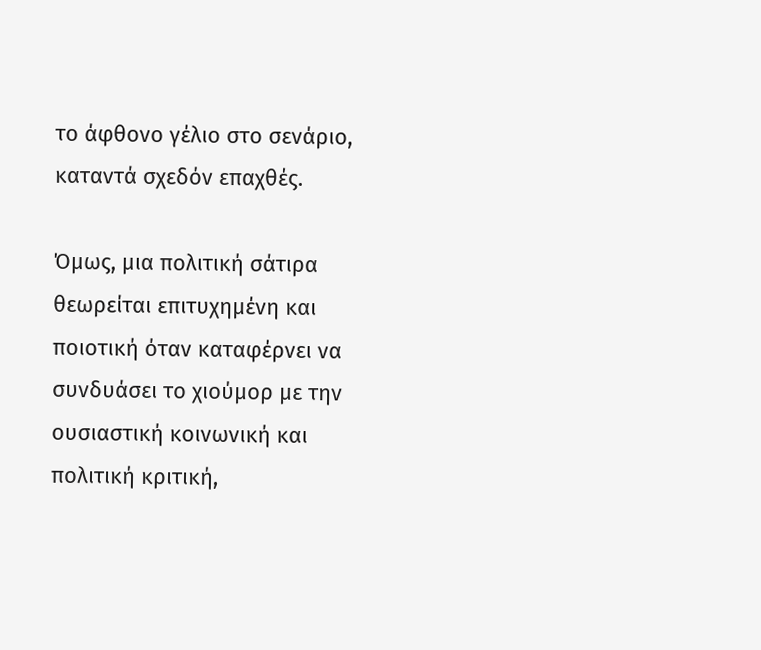το άφθονο γέλιο στο σενάριο, καταντά σχεδόν επαχθές.

Όμως, μια πολιτική σάτιρα θεωρείται επιτυχημένη και ποιοτική όταν καταφέρνει να συνδυάσει το χιούμορ με την ουσιαστική κοινωνική και πολιτική κριτική,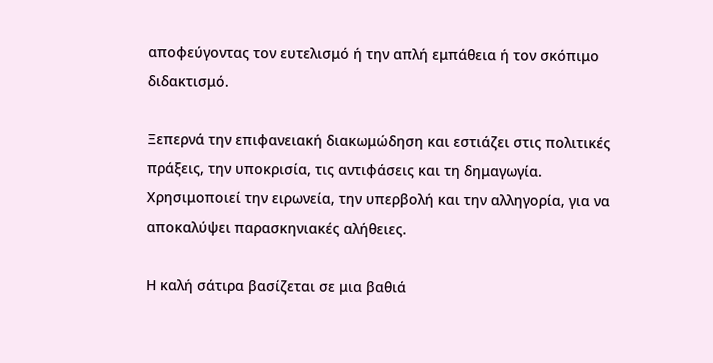αποφεύγοντας τον ευτελισμό ή την απλή εμπάθεια ή τον σκόπιμο διδακτισμό.

Ξεπερνά την επιφανειακή διακωμώδηση και εστιάζει στις πολιτικές πράξεις, την υποκρισία, τις αντιφάσεις και τη δημαγωγία. Χρησιμοποιεί την ειρωνεία, την υπερβολή και την αλληγορία, για να αποκαλύψει παρασκηνιακές αλήθειες.

Η καλή σάτιρα βασίζεται σε μια βαθιά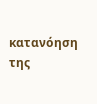κατανόηση της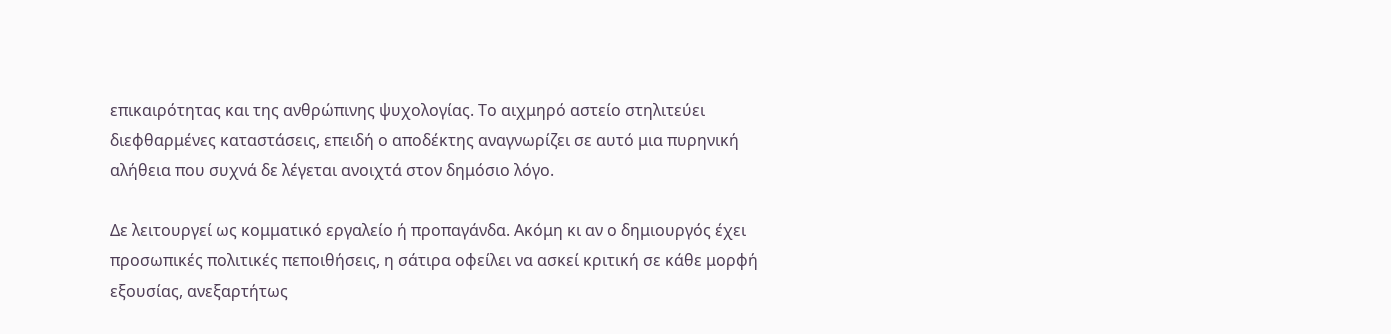επικαιρότητας και της ανθρώπινης ψυχολογίας. Το αιχμηρό αστείο στηλιτεύει διεφθαρμένες καταστάσεις, επειδή ο αποδέκτης αναγνωρίζει σε αυτό μια πυρηνική αλήθεια που συχνά δε λέγεται ανοιχτά στον δημόσιο λόγο.

Δε λειτουργεί ως κομματικό εργαλείο ή προπαγάνδα. Ακόμη κι αν ο δημιουργός έχει προσωπικές πολιτικές πεποιθήσεις, η σάτιρα οφείλει να ασκεί κριτική σε κάθε μορφή εξουσίας, ανεξαρτήτως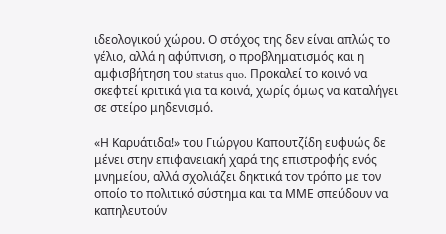ιδεολογικού χώρου. Ο στόχος της δεν είναι απλώς το γέλιο, αλλά η αφύπνιση, ο προβληματισμός και η αμφισβήτηση του status quo. Προκαλεί το κοινό να σκεφτεί κριτικά για τα κοινά, χωρίς όμως να καταλήγει σε στείρο μηδενισμό.

«Η Καρυάτιδα!» του Γιώργου Καπουτζίδη ευφυώς δε μένει στην επιφανειακή χαρά της επιστροφής ενός μνημείου, αλλά σχολιάζει δηκτικά τον τρόπο με τον οποίο το πολιτικό σύστημα και τα ΜΜΕ σπεύδουν να καπηλευτούν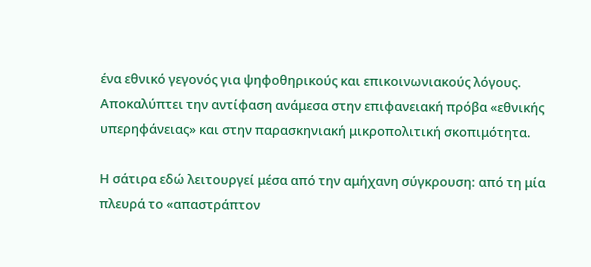ένα εθνικό γεγονός για ψηφοθηρικούς και επικοινωνιακούς λόγους. Αποκαλύπτει την αντίφαση ανάμεσα στην επιφανειακή πρόβα «εθνικής υπερηφάνειας» και στην παρασκηνιακή μικροπολιτική σκοπιμότητα.

Η σάτιρα εδώ λειτουργεί μέσα από την αμήχανη σύγκρουση: από τη μία πλευρά το «απαστράπτον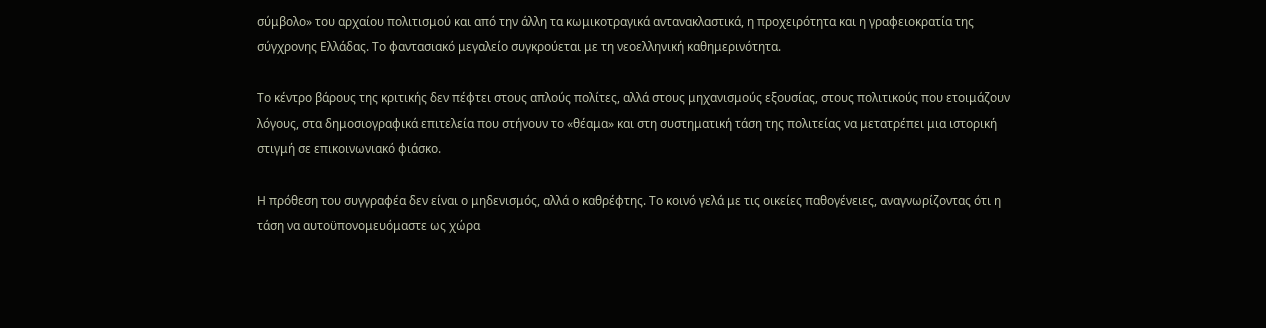σύμβολο» του αρχαίου πολιτισμού και από την άλλη τα κωμικοτραγικά αντανακλαστικά, η προχειρότητα και η γραφειοκρατία της σύγχρονης Ελλάδας. Το φαντασιακό μεγαλείο συγκρούεται με τη νεοελληνική καθημερινότητα.

Το κέντρο βάρους της κριτικής δεν πέφτει στους απλούς πολίτες, αλλά στους μηχανισμούς εξουσίας, στους πολιτικούς που ετοιμάζουν λόγους, στα δημοσιογραφικά επιτελεία που στήνουν το «θέαμα» και στη συστηματική τάση της πολιτείας να μετατρέπει μια ιστορική στιγμή σε επικοινωνιακό φιάσκο.

Η πρόθεση του συγγραφέα δεν είναι ο μηδενισμός, αλλά ο καθρέφτης. Το κοινό γελά με τις οικείες παθογένειες, αναγνωρίζοντας ότι η τάση να αυτοϋπονομευόμαστε ως χώρα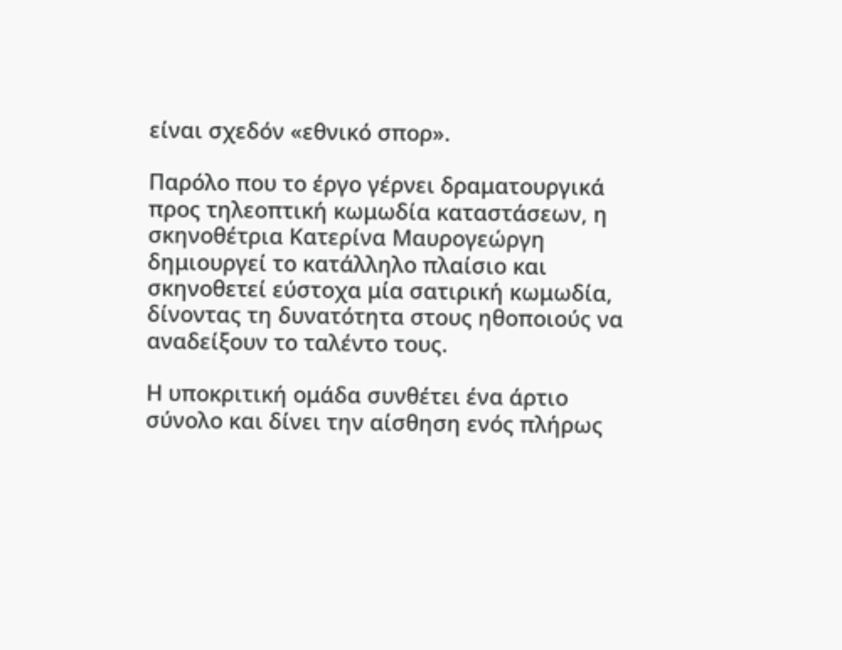είναι σχεδόν «εθνικό σπορ».

Παρόλο που το έργο γέρνει δραματουργικά προς τηλεοπτική κωμωδία καταστάσεων, η σκηνοθέτρια Κατερίνα Μαυρογεώργη δημιουργεί το κατάλληλο πλαίσιο και σκηνοθετεί εύστοχα μία σατιρική κωμωδία, δίνοντας τη δυνατότητα στους ηθοποιούς να αναδείξουν το ταλέντο τους.

Η υποκριτική ομάδα συνθέτει ένα άρτιο σύνολο και δίνει την αίσθηση ενός πλήρως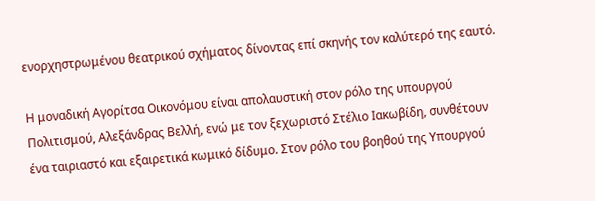ενορχηστρωμένου θεατρικού σχήματος δίνοντας επί σκηνής τον καλύτερό της εαυτό.

Η μοναδική Αγορίτσα Οικονόμου είναι απολαυστική στον ρόλο της υπουργού Πολιτισμού, Αλεξάνδρας Βελλή, ενώ με τον ξεχωριστό Στέλιο Ιακωβίδη, συνθέτουν ένα ταιριαστό και εξαιρετικά κωμικό δίδυμο. Στον ρόλο του βοηθού της Υπουργού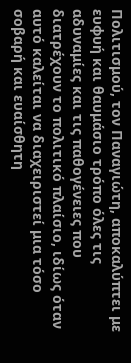Πολιτισμού, τον Παναγιώτη, αποκαλύπτει με ευφυή και θαυμάσιο τρόπο όλες τις αδυναμίες και τις παθογένειες που διατρέχουν το πολιτικό πλαίσιο, ιδίως όταν αυτό καλείται να διαχειριστεί μια τόσο σοβαρή και ευαίσθητη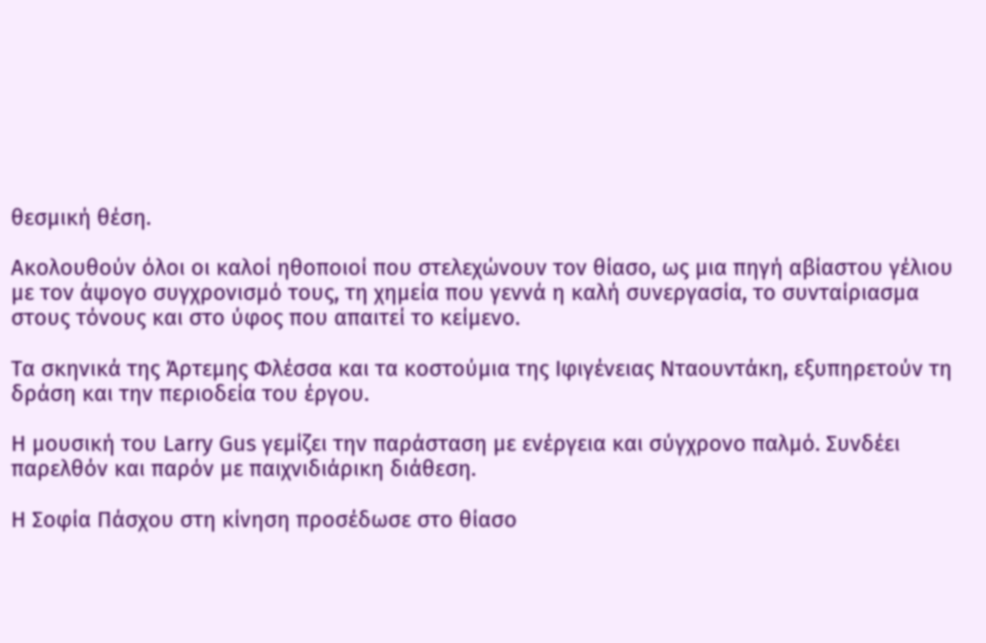θεσμική θέση.

Ακολουθούν όλοι οι καλοί ηθοποιοί που στελεχώνουν τον θίασο, ως μια πηγή αβίαστου γέλιου με τον άψογο συγχρονισμό τους, τη χημεία που γεννά η καλή συνεργασία, το συνταίριασμα στους τόνους και στο ύφος που απαιτεί το κείμενο.

Τα σκηνικά της Άρτεμης Φλέσσα και τα κοστούμια της Ιφιγένειας Νταουντάκη, εξυπηρετούν τη δράση και την περιοδεία του έργου.

Η μουσική του Larry Gus γεμίζει την παράσταση με ενέργεια και σύγχρονο παλμό. Συνδέει παρελθόν και παρόν με παιχνιδιάρικη διάθεση.

Η Σοφία Πάσχου στη κίνηση προσέδωσε στο θίασο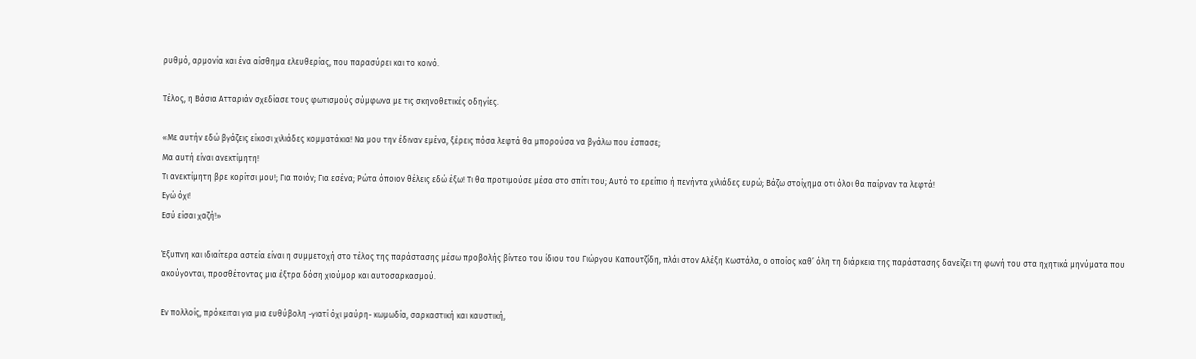ρυθμό, αρμονία και ένα αίσθημα ελευθερίας, που παρασύρει και το κοινό.

Τέλος, η Βάσια Ατταριάν σχεδίασε τους φωτισμούς σύμφωνα με τις σκηνοθετικές οδηγίες.

«Με αυτήν εδώ βγάζεις είκοσι χιλιάδες κομματάκια! Να μου την έδιναν εμένα, ξέρεις πόσα λεφτά θα μπορούσα να βγάλω που έσπασε;
Μα αυτή είναι ανεκτίμητη!
Τι ανεκτίμητη βρε κορίτσι μου!; Για ποιόν; Για εσένα; Ρώτα όποιον θέλεις εδώ έξω! Τι θα προτιμούσε μέσα στο σπίτι του; Αυτό το ερείπιο ή πενήντα χιλιάδες ευρώ; Βάζω στοίχημα οτι όλοι θα παίρναν τα λεφτά!
Εγώ όχι!
Εσύ είσαι χαζή!»

Έξυπνη και ιδιαίτερα αστεία είναι η συμμετοχή στο τέλος της παράστασης μέσω προβολής βίντεο του ίδιου του Γιώργου Καπουτζίδη, πλάι στον Αλέξη Κωστάλα, ο οποίος καθ’ όλη τη διάρκεια της παράστασης δανείζει τη φωνή του στα ηχητικά μηνύματα που ακούγονται, προσθέτοντας μια έξτρα δόση χιούμορ και αυτοσαρκασμού.

Εν πολλοίς, πρόκειται για μια ευθύβολη -γιατί όχι μαύρη- κωμωδία, σαρκαστική και καυστική,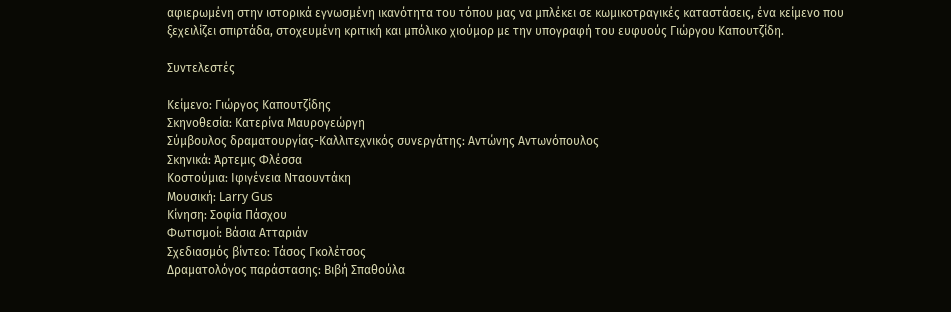αφιερωμένη στην ιστορικά εγνωσμένη ικανότητα του τόπου μας να μπλέκει σε κωμικοτραγικές καταστάσεις, ένα κείμενο που ξεχειλίζει σπιρτάδα, στοχευμένη κριτική και μπόλικο χιούμορ με την υπογραφή του ευφυούς Γιώργου Καπουτζίδη.

Συντελεστές

Κείμενο: Γιώργος Καπουτζίδης
Σκηνοθεσία: Κατερίνα Μαυρογεώργη
Σύμβουλος δραματουργίας-Καλλιτεχνικός συνεργάτης: Αντώνης Αντωνόπουλος
Σκηνικά: Άρτεμις Φλέσσα
Κοστούμια: Ιφιγένεια Νταουντάκη
Μουσική: Larry Gus
Κίνηση: Σοφία Πάσχου
Φωτισμοί: Βάσια Ατταριάν
Σχεδιασμός βίντεο: Τάσος Γκολέτσος
Δραματολόγος παράστασης: Βιβή Σπαθούλα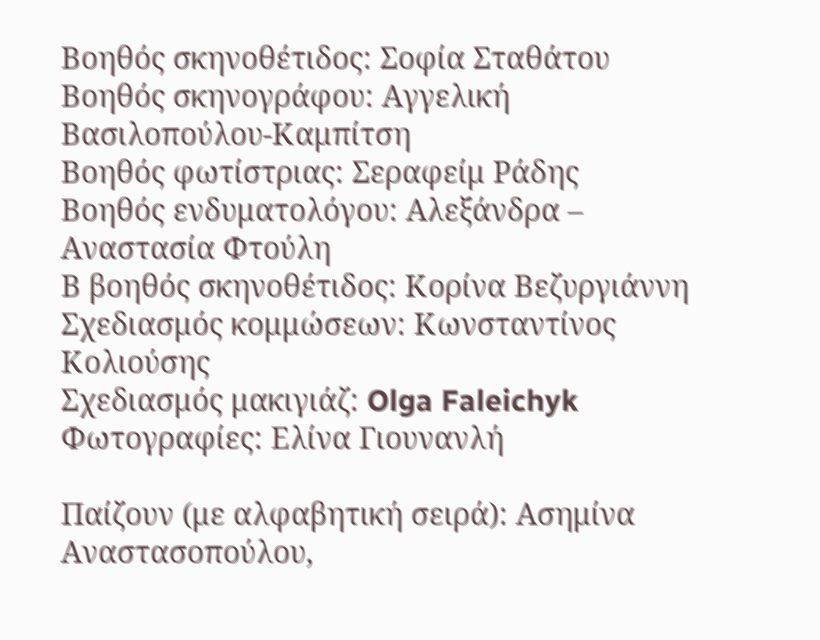Βοηθός σκηνοθέτιδος: Σοφία Σταθάτου
Βοηθός σκηνογράφου: Αγγελική Βασιλοπούλου-Καμπίτση
Βοηθός φωτίστριας: Σεραφείμ Ράδης
Βοηθός ενδυματολόγου: Αλεξάνδρα – Αναστασία Φτούλη
Β βοηθός σκηνοθέτιδος: Κορίνα Βεζυργιάννη
Σχεδιασμός κομμώσεων: Κωνσταντίνος Κολιούσης
Σχεδιασμός μακιγιάζ: Olga Faleichyk
Φωτογραφίες: Ελίνα Γιουνανλή

Παίζουν (με αλφαβητική σειρά): Ασημίνα Αναστασοπούλου,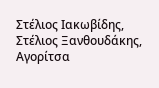Στέλιος Ιακωβίδης, Στέλιος Ξανθουδάκης, Αγορίτσα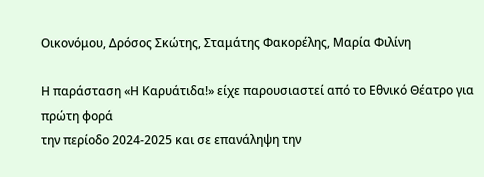Οικονόμου, Δρόσος Σκώτης, Σταμάτης Φακορέλης, Μαρία Φιλίνη

Η παράσταση «Η Καρυάτιδα!» είχε παρουσιαστεί από το Εθνικό Θέατρο για πρώτη φορά
την περίοδο 2024-2025 και σε επανάληψη την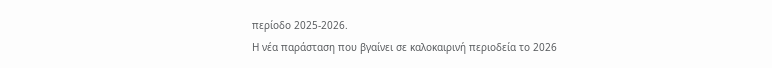περίοδο 2025-2026.
Η νέα παράσταση που βγαίνει σε καλοκαιρινή περιοδεία το 2026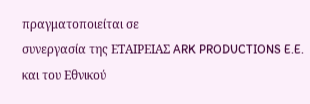πραγματοποιείται σε
συνεργασία της ΕΤΑΙΡΕΙΑΣ ARK PRODUCTIONS E.E. και του Εθνικού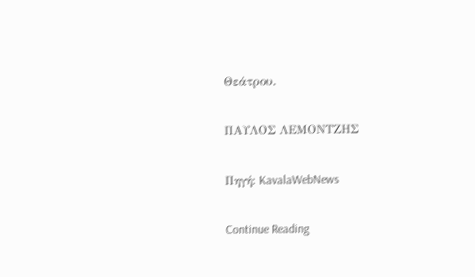Θεάτρου.

ΠΑΥΛΟΣ ΛΕΜΟΝΤΖΗΣ

Πηγή: KavalaWebNews

Continue Reading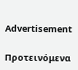Advertisement

Προτεινόμενα